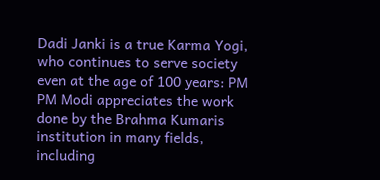Dadi Janki is a true Karma Yogi, who continues to serve society even at the age of 100 years: PM
PM Modi appreciates the work done by the Brahma Kumaris institution in many fields, including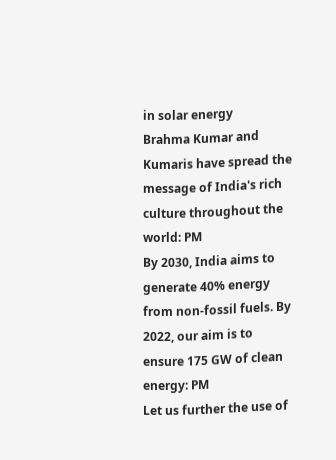in solar energy
Brahma Kumar and Kumaris have spread the message of India's rich culture throughout the world: PM
By 2030, India aims to generate 40% energy from non-fossil fuels. By 2022, our aim is to ensure 175 GW of clean energy: PM
Let us further the use of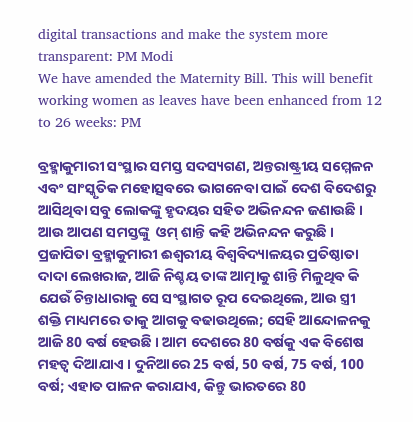digital transactions and make the system more transparent: PM Modi
We have amended the Maternity Bill. This will benefit working women as leaves have been enhanced from 12 to 26 weeks: PM

ବ୍ରହ୍ମାକୁମାରୀ ସଂସ୍ଥାର ସମସ୍ତ ସଦସ୍ୟଗଣ, ଅନ୍ତରାଷ୍ଟ୍ରୀୟ ସମ୍ମେଳନ ଏବଂ ସାଂସ୍କୃତିକ ମହୋତ୍ସବରେ ଭାଗନେବା ପାଇଁ ଦେଶ ବିଦେଶରୁ ଆସିଥିବା ସବୁ ଲୋକଙ୍କୁ ହୃଦୟର ସହିତ ଅଭିନନ୍ଦନ ଜଣାଉଛି । ଆଉ ଆପଣ ସମସ୍ତଙ୍କୁ  ଓମ୍ ଶାନ୍ତି କହି ଅଭିନନ୍ଦନ କରୁଛି । ପ୍ରଜାପିତା ବ୍ରହ୍ମାକୁମାରୀ ଈଶ୍ୱରୀୟ ବିଶ୍ୱବିଦ୍ୟାଳୟର ପ୍ରତିଷ୍ଠାତା ଦାଦା ଲେଖରାଜ, ଆଜି ନିଶ୍ଚୟ ତାଙ୍କ ଆତ୍ମାକୁ ଶାନ୍ତି ମିଳୁଥିବ କି ଯେଉଁ ଚିନ୍ତାଧାରାକୁ ସେ ସଂସ୍ଥାଗତ ରୂପ ଦେଇଥିଲେ, ଆଉ ସ୍ତ୍ରୀ ଶକ୍ତି ମାଧ୍ୟମରେ ତାକୁ ଆଗକୁ ବଢାଉଥିଲେ; ସେହି ଆନ୍ଦୋଳନକୁ ଆଜି 80 ବର୍ଷ ହେଉଛି । ଆମ ଦେଶରେ 80 ବର୍ଷକୁ ଏକ ବିଶେଷ ମହତ୍ୱ ଦିଆଯାଏ । ଦୁନିଆରେ 25 ବର୍ଷ, 50 ବର୍ଷ, 75 ବର୍ଷ, 100 ବର୍ଷ; ଏହାତ ପାଳନ କରାଯାଏ, କିନ୍ତୁ ଭାରତରେ 80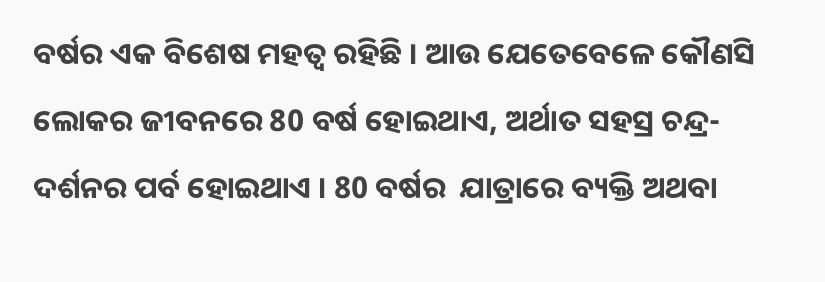ବର୍ଷର ଏକ ବିଶେଷ ମହତ୍ୱ ରହିଛି । ଆଉ ଯେତେବେଳେ କୌଣସି ଲୋକର ଜୀବନରେ 80 ବର୍ଷ ହୋଇଥାଏ, ଅର୍ଥାତ ସହସ୍ର ଚନ୍ଦ୍ର-ଦର୍ଶନର ପର୍ବ ହୋଇଥାଏ । 80 ବର୍ଷର  ଯାତ୍ରାରେ ବ୍ୟକ୍ତି ଅଥବା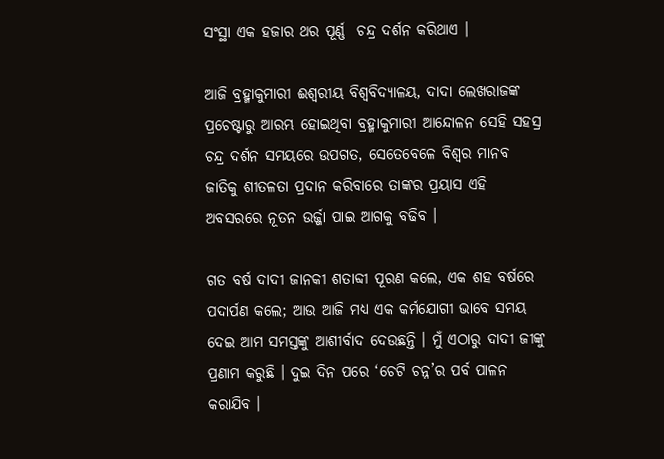ସଂସ୍ଥା ଏକ ହଜାର ଥର ପୂର୍ଣ୍ଣ  ଚନ୍ଦ୍ର ଦର୍ଶନ କରିଥାଏ ।

ଆଜି ବ୍ରହ୍ମାକୁମାରୀ ଈଶ୍ୱରୀୟ ବିଶ୍ୱବିଦ୍ୟାଳୟ, ଦାଦା ଲେଖରାଜଙ୍କ ପ୍ରଚେଷ୍ଟାରୁ ଆରମ୍ଭ ହୋଇଥିବା ବ୍ରହ୍ମାକୁମାରୀ ଆନ୍ଦୋଳନ ସେହି ସହସ୍ର ଚନ୍ଦ୍ର ଦର୍ଶନ ସମୟରେ ଉପଗତ, ସେତେବେଳେ ବିଶ୍ୱର ମାନବ ଜାତିକୁ ଶୀତଳତା ପ୍ରଦାନ କରିବାରେ ତାଙ୍କର ପ୍ରୟାସ ଏହି ଅବସରରେ ନୂତନ ଉର୍ଜ୍ଜା ପାଇ ଆଗକୁ ବଢିବ ।

ଗତ ବର୍ଷ ଦାଦୀ ଜାନକୀ ଶତାବ୍ଦୀ ପୂରଣ କଲେ, ଏକ ଶହ ବର୍ଷରେ ପଦାର୍ପଣ କଲେ; ଆଉ ଆଜି ମଧ୍ୟ ଏକ କର୍ମଯୋଗୀ ଭାବେ ସମୟ ଦେଇ ଆମ ସମସ୍ତଙ୍କୁ ଆଶୀର୍ବାଦ ଦେଉଛନ୍ତି । ମୁଁ ଏଠାରୁ ଦାଦୀ ଜୀଙ୍କୁ ପ୍ରଣାମ କରୁଛି । ଦୁଇ ଦିନ ପରେ ‘ଚେଟି ଚନ୍ନ’ର ପର୍ବ ପାଳନ କରାଯିବ ।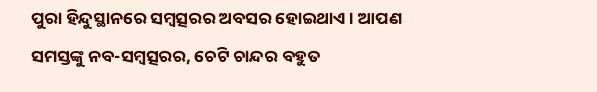ପୁରା ହିନ୍ଦୁସ୍ଥାନରେ ସମ୍ବତ୍ସରର ଅବସର ହୋଇଥାଏ । ଆପଣ ସମସ୍ତଙ୍କୁ ନବ-ସମ୍ବତ୍ସରର, ଚେଟି ଚାନ୍ଦର ବହୁତ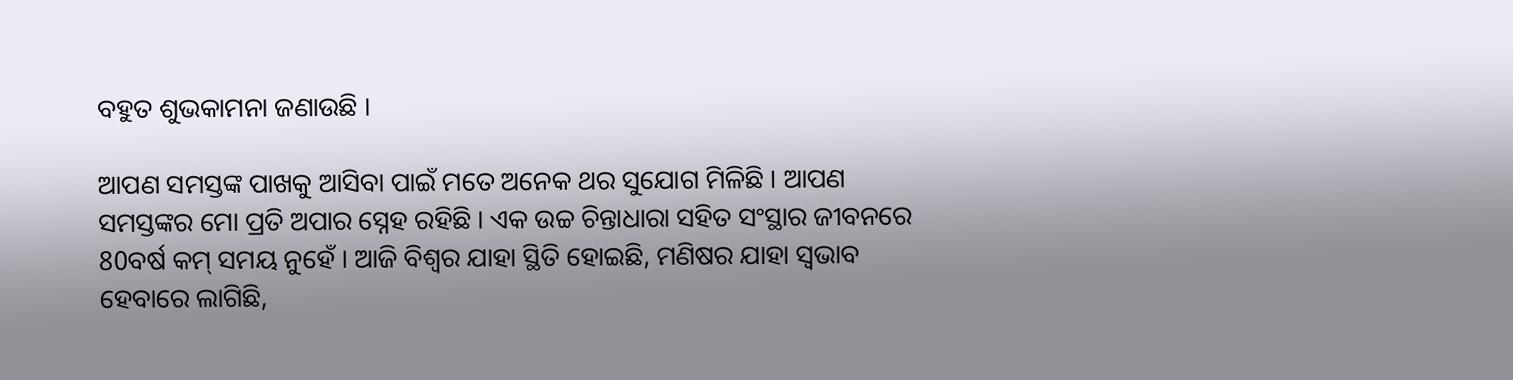ବହୁତ ଶୁଭକାମନା ଜଣାଉଛି ।

ଆପଣ ସମସ୍ତଙ୍କ ପାଖକୁ ଆସିବା ପାଇଁ ମତେ ଅନେକ ଥର ସୁଯୋଗ ମିଳିଛି । ଆପଣ ସମସ୍ତଙ୍କର ମୋ ପ୍ରତି ଅପାର ସ୍ନେହ ରହିଛି । ଏକ ଉଚ୍ଚ ଚିନ୍ତାଧାରା ସହିତ ସଂସ୍ଥାର ଜୀବନରେ 80ବର୍ଷ କମ୍ ସମୟ ନୁହେଁ । ଆଜି ବିଶ୍ୱର ଯାହା ସ୍ଥିତି ହୋଇଛି, ମଣିଷର ଯାହା ସ୍ୱଭାବ ହେବାରେ ଲାଗିଛି,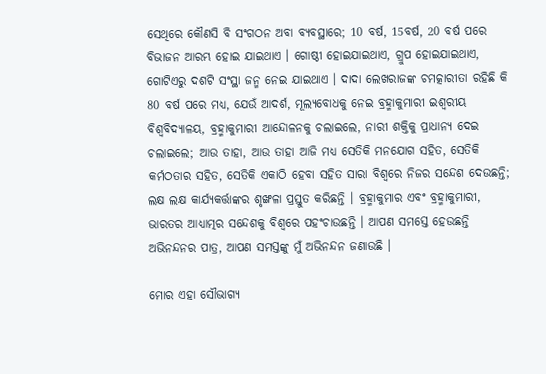ସେଥିରେ କୌଣସି ବି ସଂଗଠନ ଅବା ବ୍ୟବସ୍ଥାରେ; 10 ବର୍ଷ, 15ବର୍ଷ, 20 ବର୍ଷ ପରେ ବିଭାଜନ ଆରମ୍ଭ ହୋଇ ଯାଇଥାଏ । ଗୋଷ୍ଠୀ ହୋଇଯାଇଥାଏ, ଗ୍ରୁପ ହୋଇଯାଇଥାଏ, ଗୋଟିଏରୁ ଦଶଟି ସଂସ୍ଥା ଜନ୍ମ ନେଇ ଯାଇଥାଏ । ଦାଦା ଲେଖରାଜଙ୍କ ଚମତ୍କାରୀତା ରହିଛି କି 80 ବର୍ଷ ପରେ ମଧ୍ୟ, ଯେଉଁ ଆଦର୍ଶ, ମୂଲ୍ୟବୋଧକୁ ନେଇ ବ୍ରହ୍ମାକୁମାରୀ ଇଶ୍ୱରୀୟ ବିଶ୍ୱବିଦ୍ୟାଳୟ, ବ୍ରହ୍ମାକୁମାରୀ ଆନ୍ଦୋଳନକୁ ଚଲାଇଲେ, ନାରୀ ଶକ୍ତିକୁ ପ୍ରାଧାନ୍ୟ ଦେଇ ଚଲାଇଲେ; ଆଉ ତାହା, ଆଉ ତାହା ଆଜି ମଧ୍ୟ ସେତିକି ମନଯୋଗ ସହିତ, ସେତିକି କର୍ମଠତାର ସହିତ, ସେତିକି ଏକାଠି ହେବା ସହିତ ସାରା ବିଶ୍ୱରେ ନିଜର ସନ୍ଦେଶ ଦେଉଛନ୍ତି; ଲକ୍ଷ ଲକ୍ଷ କାର୍ଯ୍ୟକର୍ତ୍ତାଙ୍କର ଶୃଙ୍ଖଳା ପ୍ରସ୍ତୁତ କରିଛନ୍ତି । ବ୍ରହ୍ମାକୁମାର ଏବଂ ବ୍ରହ୍ମାକୁମାରୀ, ଭାରତର ଆଧ୍ୟାତ୍ମର ସନ୍ଦେଶକୁ ବିଶ୍ୱରେ ପହଂଚାଉଛନ୍ତି । ଆପଣ ସମସ୍ତେ ହେଉଛନ୍ତି ଅଭିନନ୍ଦନର ପାତ୍ର, ଆପଣ ସମସ୍ତଙ୍କୁ ମୁଁ ଅଭିନନ୍ଦନ ଜଣାଉଛି ।

ମୋର ଏହା ସୌଭାଗ୍ୟ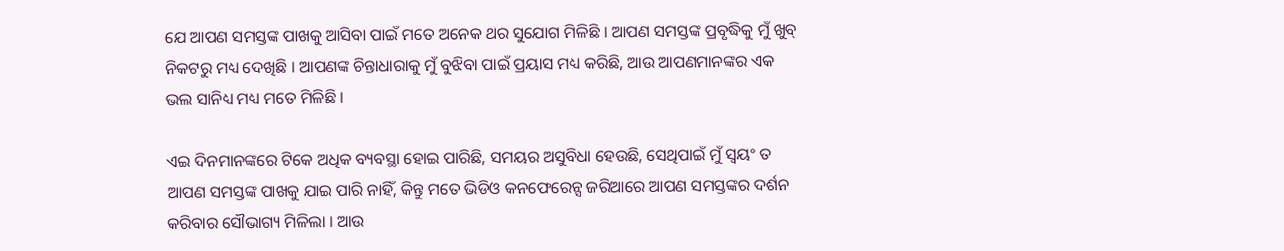ଯେ ଆପଣ ସମସ୍ତଙ୍କ ପାଖକୁ ଆସିବା ପାଇଁ ମତେ ଅନେକ ଥର ସୁଯୋଗ ମିଳିଛି । ଆପଣ ସମସ୍ତଙ୍କ ପ୍ରବୃଦ୍ଧିକୁ ମୁଁ ଖୁବ୍ ନିକଟରୁ ମଧ୍ୟ ଦେଖିଛି । ଆପଣଙ୍କ ଚିନ୍ତାଧାରାକୁ ମୁଁ ବୁଝିବା ପାଇଁ ପ୍ରୟାସ ମଧ୍ୟ କରିଛି, ଆଉ ଆପଣମାନଙ୍କର ଏକ ଭଲ ସାନିଧ୍ୟ ମଧ୍ୟ ମତେ ମିଳିଛି ।

ଏଇ ଦିନମାନଙ୍କରେ ଟିକେ ଅଧିକ ବ୍ୟବସ୍ଥା ହୋଇ ପାରିଛି, ସମୟର ଅସୁବିଧା ହେଉଛି, ସେଥିପାଇଁ ମୁଁ ସ୍ୱୟଂ ତ ଆପଣ ସମସ୍ତଙ୍କ ପାଖକୁ ଯାଇ ପାରି ନାହିଁ, କିନ୍ତୁ ମତେ ଭିଡିଓ କନଫେରେନ୍ସ ଜରିଆରେ ଆପଣ ସମସ୍ତଙ୍କର ଦର୍ଶନ କରିବାର ସୌଭାଗ୍ୟ ମିଳିଲା । ଆଉ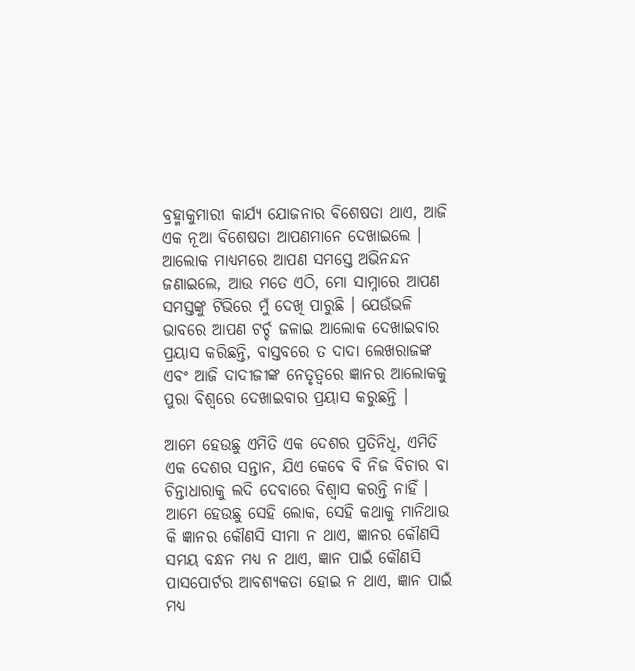ବ୍ରହ୍ମାକୁମାରୀ କାର୍ଯ୍ୟ ଯୋଜନାର ବିଶେଷତା ଥାଏ, ଆଜି ଏକ ନୂଆ ବିଶେଷତା ଆପଣମାନେ ଦେଖାଇଲେ । ଆଲୋକ ମାଧ୍ୟମରେ ଆପଣ ସମସ୍ତେ ଅଭିନନ୍ଦନ ଜଣାଇଲେ, ଆଉ ମତେ ଏଠି, ମୋ ସାମ୍ନାରେ ଆପଣ ସମସ୍ତଙ୍କୁ ଟିଭିରେ ମୁଁ ଦେଖି ପାରୁଛି । ଯେଉଁଭଳି ଭାବରେ ଆପଣ ଟର୍ଚ୍ଚ ଜଳାଇ ଆଲୋକ ଦେଖାଇବାର ପ୍ରୟାସ କରିଛନ୍ତି, ବାସ୍ତବରେ ତ ଦାଦା ଲେଖରାଜଙ୍କ ଏବଂ ଆଜି ଦାଦୀଜୀଙ୍କ ନେତୃତ୍ୱରେ ଜ୍ଞାନର ଆଲୋକକୁ ପୁରା ବିଶ୍ୱରେ ଦେଖାଇବାର ପ୍ରୟାସ କରୁଛନ୍ତି ।

ଆମେ ହେଉଛୁ ଏମିତି ଏକ ଦେଶର ପ୍ରତିନିଧି, ଏମିତି ଏକ ଦେଶର ସନ୍ତାନ, ଯିଏ କେବେ ବି ନିଜ ବିଚାର ବା ଚିନ୍ତାଧାରାକୁ ଲଦି ଦେବାରେ ବିଶ୍ୱାସ କରନ୍ତି ନାହିଁ । ଆମେ ହେଉଛୁ ସେହି ଲୋକ, ସେହି କଥାକୁ ମାନିଥାଉ କି ଜ୍ଞାନର କୌଣସି ସୀମା ନ ଥାଏ, ଜ୍ଞାନର କୌଣସି ସମୟ ବନ୍ଧନ ମଧ୍ୟ ନ ଥାଏ, ଜ୍ଞାନ ପାଇଁ କୌଣସି ପାସପୋର୍ଟର ଆବଶ୍ୟକତା ହୋଇ ନ ଥାଏ, ଜ୍ଞାନ ପାଇଁ ମଧ୍ୟ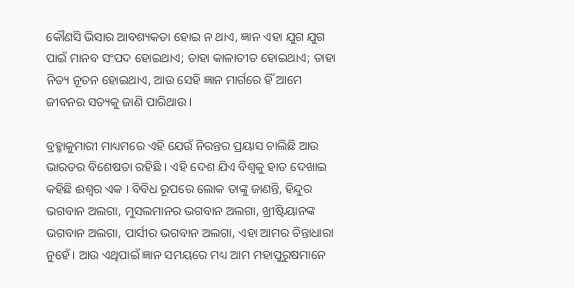କୌଣସି ଭିସାର ଆବଶ୍ୟକତା ହୋଇ ନ ଥାଏ, ଜ୍ଞାନ ଏହା ଯୁଗ ଯୁଗ ପାଇଁ ମାନବ ସଂପଦ ହୋଇଥାଏ; ତାହା କାଳାତୀତ ହୋଇଥାଏ; ତାହା ନିତ୍ୟ ନୂତନ ହୋଇଥାଏ, ଆଉ ସେହି ଜ୍ଞାନ ମାର୍ଗରେ ହିଁ ଆମେ ଜୀବନର ସତ୍ୟକୁ ଜାଣି ପାରିଥାଉ ।

ବ୍ରହ୍ମାକୁମାରୀ ମାଧ୍ୟମରେ ଏହି ଯେଉଁ ନିରନ୍ତର ପ୍ରୟାସ ଚାଲିଛି ଆଉ ଭାରତର ବିଶେଷତା ରହିଛି । ଏହି ଦେଶ ଯିଏ ବିଶ୍ୱକୁ ହାତ ଦେଖାଇ କହିଛି ଈଶ୍ୱର ଏକ । ବିବିଧ ରୂପରେ ଲୋକ ତାଙ୍କୁ ଜାଣନ୍ତି, ହିନ୍ଦୁର ଭଗବାନ ଅଲଗା, ମୁସଲମାନର ଭଗବାନ ଅଲଗା, ଖ୍ରୀଷ୍ଟିୟାନଙ୍କ ଭଗବାନ ଅଲଗା, ପାର୍ସୀର ଭଗବାନ ଅଲଗା, ଏହା ଆମର ଚିନ୍ତାଧାରା ନୁହେଁ । ଆଉ ଏଥିପାଇଁ ଜ୍ଞାନ ସମୟରେ ମଧ୍ୟ ଆମ ମହାପୁରୁଷମାନେ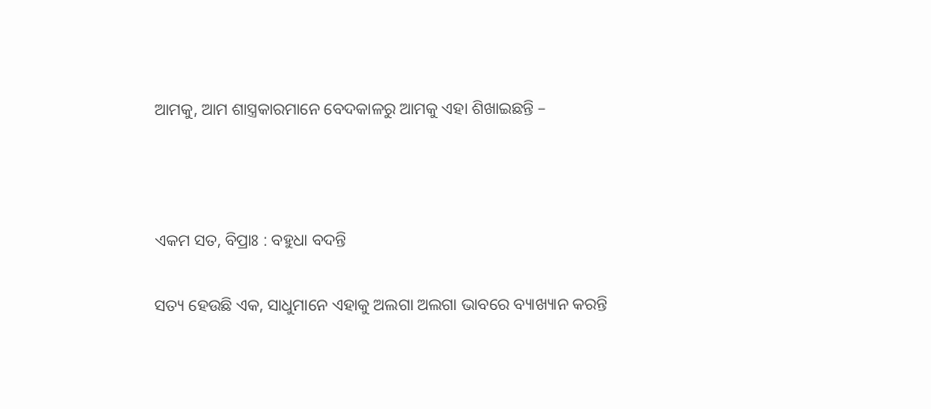ଆମକୁ, ଆମ ଶାସ୍ତ୍ରକାରମାନେ ବେଦକାଳରୁ ଆମକୁ ଏହା ଶିଖାଇଛନ୍ତି –



ଏକମ ସତ, ବିପ୍ରାଃ : ବହୁଧା ବଦନ୍ତି

ସତ୍ୟ ହେଉଛି ଏକ, ସାଧୁମାନେ ଏହାକୁ ଅଲଗା ଅଲଗା ଭାବରେ ବ୍ୟାଖ୍ୟାନ କରନ୍ତି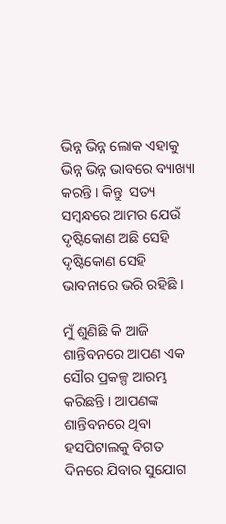ଭିନ୍ନ ଭିନ୍ନ ଲୋକ ଏହାକୁ ଭିନ୍ନ ଭିନ୍ନ ଭାବରେ ବ୍ୟାଖ୍ୟା କରନ୍ତି । କିନ୍ତୁ  ସତ୍ୟ ସମ୍ବନ୍ଧରେ ଆମର ଯେଉଁ ଦୃଷ୍ଟିକୋଣ ଅଛି ସେହି ଦୃଷ୍ଟିକୋଣ ସେହି  ଭାବନାରେ ଭରି ରହିଛି ।

ମୁଁ ଶୁଣିଛି କି ଆଜି ଶାନ୍ତିବନରେ ଆପଣ ଏକ ସୌର ପ୍ରକଳ୍ପ ଆରମ୍ଭ କରିଛନ୍ତି । ଆପଣଙ୍କ ଶାନ୍ତିବନରେ ଥିବା ହସପିଟାଲକୁ ବିଗତ ଦିନରେ ଯିବାର ସୁଯୋଗ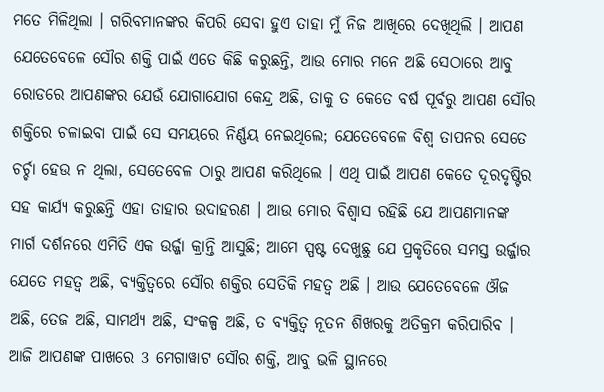ମତେ ମିଳିଥିଲା । ଗରିବମାନଙ୍କର କିପରି ସେବା ହୁଏ ତାହା ମୁଁ ନିଜ ଆଖିରେ ଦେଖିଥିଲି । ଆପଣ ଯେତେବେଳେ ସୌର ଶକ୍ତି ପାଇଁ ଏତେ କିଛି କରୁଛନ୍ତି, ଆଉ ମୋର ମନେ ଅଛି ସେଠାରେ ଆବୁ ରୋଡରେ ଆପଣଙ୍କର ଯେଉଁ ଯୋଗାଯୋଗ କେନ୍ଦ୍ର ଅଛି, ତାକୁ ତ କେତେ ବର୍ଷ ପୂର୍ବରୁ ଆପଣ ସୌର ଶକ୍ତିରେ ଚଳାଇବା ପାଇଁ ସେ ସମୟରେ ନିର୍ଣ୍ଣୟ ନେଇଥିଲେ; ଯେତେବେଳେ ବିଶ୍ୱ ତାପନର ସେତେ ଚର୍ଚ୍ଚା ହେଉ ନ ଥିଲା, ସେତେବେଳ ଠାରୁ ଆପଣ କରିଥିଲେ । ଏଥି ପାଇଁ ଆପଣ କେତେ ଦୂରଦୃଷ୍ଟିର ସହ କାର୍ଯ୍ୟ କରୁଛନ୍ତି ଏହା ତାହାର ଉଦାହରଣ । ଆଉ ମୋର ବିଶ୍ୱାସ ରହିଛି ଯେ ଆପଣମାନଙ୍କ ମାର୍ଗ ଦର୍ଶନରେ ଏମିତି ଏକ ଉର୍ଜ୍ଜା କ୍ରାନ୍ତି ଆସୁଛି; ଆମେ ସ୍ପଷ୍ଟ ଦେଖୁଛୁ ଯେ ପ୍ରକୃତିରେ ସମସ୍ତ ଉର୍ଜ୍ଜାର ଯେତେ ମହତ୍ୱ ଅଛି, ବ୍ୟକ୍ତିତ୍ୱରେ ସୌର ଶକ୍ତିର ସେତିକି ମହତ୍ୱ ଅଛି । ଆଉ ଯେତେବେଳେ ଔଜ ଅଛି, ତେଜ ଅଛି, ସାମର୍ଥ୍ୟ ଅଛି, ସଂକଳ୍ପ ଅଛି, ତ ବ୍ୟକ୍ତିତ୍ୱ ନୂତନ ଶିଖରକୁ ଅତିକ୍ରମ କରିପାରିବ । ଆଜି ଆପଣଙ୍କ ପାଖରେ 3 ମେଗାୱାଟ ସୌର ଶକ୍ତି, ଆବୁ ଭଳି ସ୍ଥାନରେ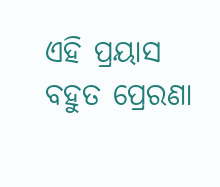ଏହି ପ୍ରୟାସ ବହୁତ ପ୍ରେରଣା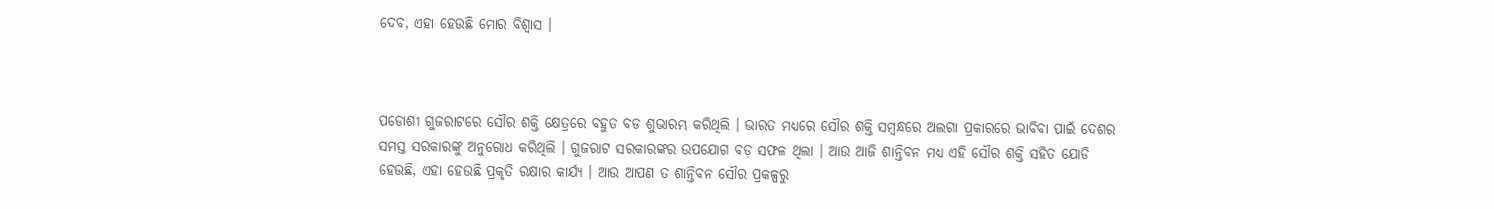ଦେବ, ଏହା ହେଉଛି ମୋର ବିଶ୍ୱାସ ।



ପଡୋଶୀ ଗୁଜରାଟରେ ସୌର ଶକ୍ତି କ୍ଷେତ୍ରରେ ବହୁତ ବଡ ଶୁଭାରମ୍ଭ କରିଥିଲି । ଭାରତ ମଧ୍ୟରେ ସୌର ଶକ୍ତି ସମ୍ବନ୍ଧରେ ଅଲଗା ପ୍ରକାରରେ ଭାବିବା ପାଇଁ ଦେଶର ସମସ୍ତ ସରକାରଙ୍କୁ ଅନୁରୋଧ କରିଥିଲି । ଗୁଜରାଟ ସରକାରଙ୍କର ଉପଯୋଗ ବଡ଼ ସଫଳ ଥିଲା । ଆଉ ଆଜି ଶାନ୍ତିବନ ମଧ୍ୟ ଏହି ସୌର ଶକ୍ତି ସହିତ ଯୋଡି ହେଉଛି, ଏହା ହେଉଛି ପ୍ରକୃତି ରକ୍ଷାର କାର୍ଯ୍ୟ । ଆଉ ଆପଣ ତ ଶାନ୍ତିବନ ସୌର ପ୍ରକଳ୍ପରୁ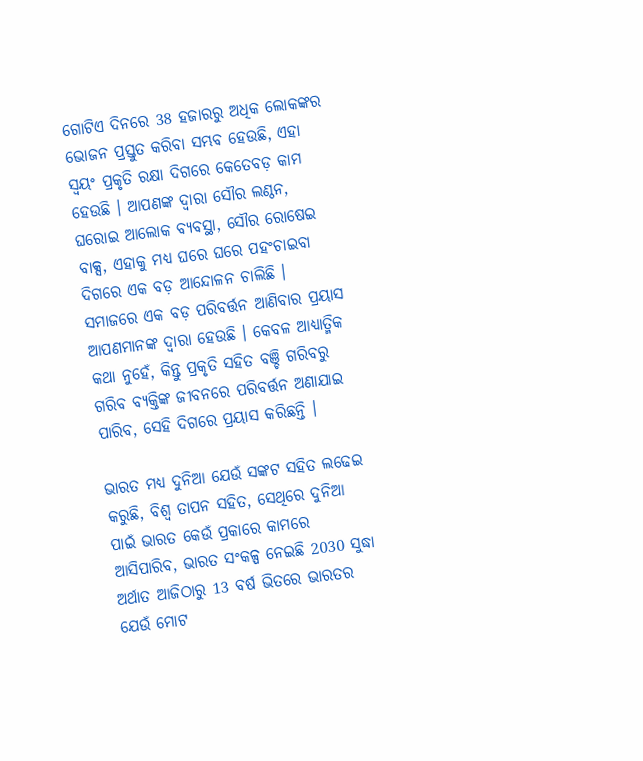ଗୋଟିଏ ଦିନରେ 38 ହଜାରରୁ ଅଧିକ ଲୋକଙ୍କର ଭୋଜନ ପ୍ରସ୍ତୁତ କରିବା ସମ୍ଭବ ହେଉଛି, ଏହା ସ୍ୱୟଂ ପ୍ରକୃତି ରକ୍ଷା ଦିଗରେ କେତେବଡ଼ କାମ ହେଉଛି । ଆପଣଙ୍କ ଦ୍ୱାରା ସୌର ଲଣ୍ଠନ, ଘରୋଇ ଆଲୋକ ବ୍ୟବସ୍ଥା, ସୌର ରୋଷେଇ ବାକ୍ସ, ଏହାକୁ ମଧ୍ୟ ଘରେ ଘରେ ପହଂଚାଇବା ଦିଗରେ ଏକ ବଡ଼ ଆନ୍ଦୋଳନ ଚାଲିଛି । ସମାଜରେ ଏକ ବଡ଼ ପରିବର୍ତ୍ତନ ଆଣିବାର ପ୍ରୟାସ ଆପଣମାନଙ୍କ ଦ୍ୱାରା ହେଉଛି । କେବଳ ଆଧ୍ୟାତ୍ମିକ କଥା ନୁହେଁ, କିନ୍ତୁ ପ୍ରକୃତି ସହିତ ବଞ୍ଚି ଗରିବରୁ ଗରିବ ବ୍ୟକ୍ତିଙ୍କ ଜୀବନରେ ପରିବର୍ତ୍ତନ ଅଣାଯାଇ ପାରିବ, ସେହି ଦିଗରେ ପ୍ରୟାସ କରିଛନ୍ତି ।

ଭାରତ ମଧ୍ୟ ଦୁନିଆ ଯେଉଁ ସଙ୍କଟ ସହିତ ଲଢେଇ କରୁଛି, ବିଶ୍ୱ ତାପନ ସହିତ, ସେଥିରେ ଦୁନିଆ ପାଇଁ ଭାରତ କେଉଁ ପ୍ରକାରେ କାମରେ ଆସିପାରିବ, ଭାରତ ସଂକଳ୍ପ ନେଇଛି 2030 ସୁଦ୍ଧା ଅର୍ଥାତ ଆଜିଠାରୁ 13 ବର୍ଷ ଭିତରେ ଭାରତର ଯେଉଁ ମୋଟ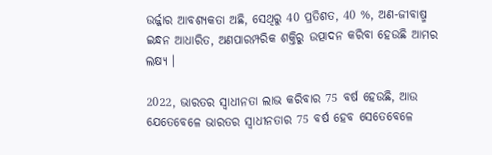ଉର୍ଜ୍ଜାର ଆବଶ୍ୟକତା ଅଛି, ସେଥିରୁ 40 ପ୍ରତିଶତ, 40 %, ଅଣ-ଜୀବାଷ୍ମ ଇନ୍ଧନ ଆଧାରିତ, ଅଣପାରମ୍ପରିକ ଶକ୍ତିରୁ ଉତ୍ପାଦନ କରିବା ହେଉଛି ଆମର ଲକ୍ଷ୍ୟ ।

2022, ଭାରତର ସ୍ୱାଧୀନତା ଲାଭ କରିବାର 75 ବର୍ଷ ହେଉଛି, ଆଉ ଯେତେବେଳେ ଭାରତର ସ୍ୱାଧୀନତାର 75 ବର୍ଷ ହେବ ସେତେବେଳେ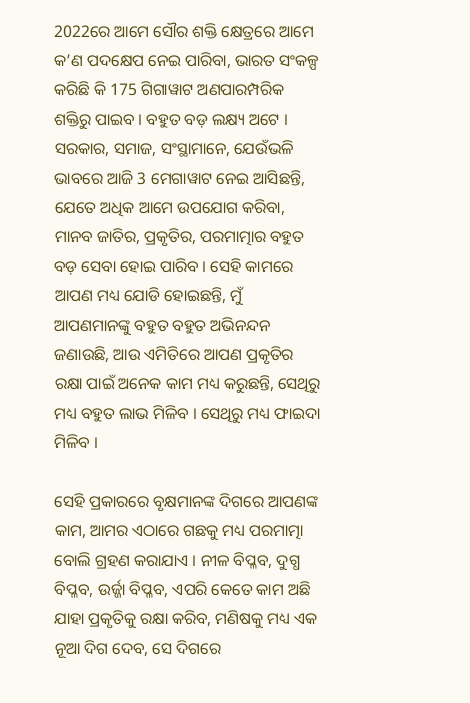2022ରେ ଆମେ ସୌର ଶକ୍ତି କ୍ଷେତ୍ରରେ ଆମେ କ’ଣ ପଦକ୍ଷେପ ନେଇ ପାରିବା, ଭାରତ ସଂକଳ୍ପ କରିଛି କି 175 ଗିଗାୱାଟ ଅଣପାରମ୍ପରିକ ଶକ୍ତିରୁ ପାଇବ । ବହୁତ ବଡ଼ ଲକ୍ଷ୍ୟ ଅଟେ । ସରକାର, ସମାଜ, ସଂସ୍ଥାମାନେ, ଯେଉଁଭଳି ଭାବରେ ଆଜି 3 ମେଗାୱାଟ ନେଇ ଆସିଛନ୍ତି, ଯେତେ ଅଧିକ ଆମେ ଉପଯୋଗ କରିବା, ମାନବ ଜାତିର, ପ୍ରକୃତିର, ପରମାତ୍ମାର ବହୁତ ବଡ଼ ସେବା ହୋଇ ପାରିବ । ସେହି କାମରେ ଆପଣ ମଧ୍ୟ ଯୋଡି ହୋଇଛନ୍ତି, ମୁଁ ଆପଣମାନଙ୍କୁ ବହୁତ ବହୁତ ଅଭିନନ୍ଦନ ଜଣାଉଛି, ଆଉ ଏମିତିରେ ଆପଣ ପ୍ରକୃତିର ରକ୍ଷା ପାଇଁ ଅନେକ କାମ ମଧ୍ୟ କରୁଛନ୍ତି, ସେଥିରୁ ମଧ୍ୟ ବହୁତ ଲାଭ ମିଳିବ । ସେଥିରୁ ମଧ୍ୟ ଫାଇଦା ମିଳିବ ।

ସେହି ପ୍ରକାରରେ ବୃକ୍ଷମାନଙ୍କ ଦିଗରେ ଆପଣଙ୍କ କାମ, ଆମର ଏଠାରେ ଗଛକୁ ମଧ୍ୟ ପରମାତ୍ମା ବୋଲି ଗ୍ରହଣ କରାଯାଏ । ନୀଳ ବିପ୍ଳବ, ଦୁଗ୍ଧ ବିପ୍ଳବ, ଉର୍ଜ୍ଜା ବିପ୍ଳବ, ଏପରି କେତେ କାମ ଅଛି ଯାହା ପ୍ରକୃତିକୁ ରକ୍ଷା କରିବ, ମଣିଷକୁ ମଧ୍ୟ ଏକ ନୂଆ ଦିଗ ଦେବ, ସେ ଦିଗରେ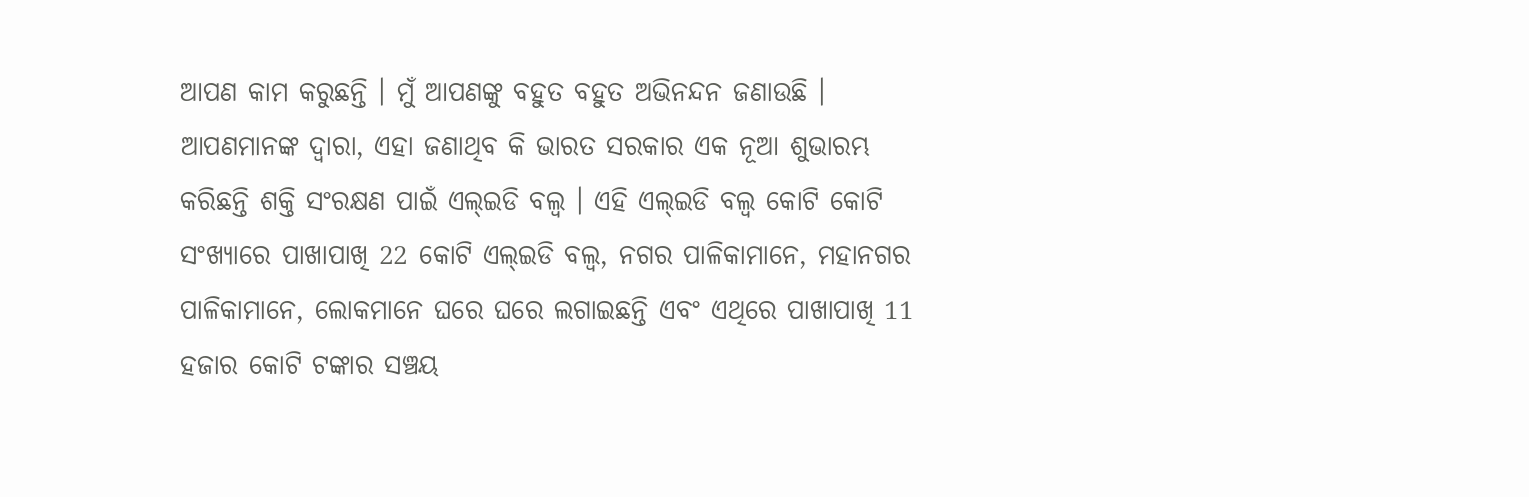ଆପଣ କାମ କରୁଛନ୍ତି । ମୁଁ ଆପଣଙ୍କୁ ବହୁତ ବହୁତ ଅଭିନନ୍ଦନ ଜଣାଉଛି । ଆପଣମାନଙ୍କ ଦ୍ୱାରା, ଏହା ଜଣାଥିବ କି ଭାରତ ସରକାର ଏକ ନୂଆ ଶୁଭାରମ୍ଭ କରିଛନ୍ତି ଶକ୍ତି ସଂରକ୍ଷଣ ପାଇଁ ଏଲ୍ଇଡି ବଲ୍ବ । ଏହି ଏଲ୍ଇଡି ବଲ୍ବ କୋଟି କୋଟି ସଂଖ୍ୟାରେ ପାଖାପାଖି 22 କୋଟି ଏଲ୍ଇଡି ବଲ୍ବ, ନଗର ପାଳିକାମାନେ, ମହାନଗର ପାଳିକାମାନେ, ଲୋକମାନେ ଘରେ ଘରେ ଲଗାଇଛନ୍ତି ଏବଂ ଏଥିରେ ପାଖାପାଖି 11 ହଜାର କୋଟି ଟଙ୍କାର ସଞ୍ଚୟ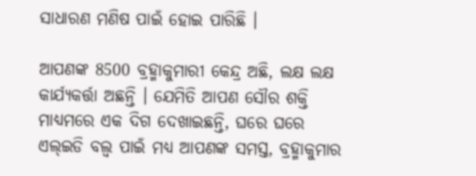ସାଧାରଣ ମଣିଷ ପାଇଁ ହୋଇ ପାରିଛି ।

ଆପଣଙ୍କ 8500 ବ୍ରହ୍ମାକୁମାରୀ କେନ୍ଦ୍ର ଅଛି, ଲକ୍ଷ ଲକ୍ଷ କାର୍ଯ୍ୟକର୍ତ୍ତା ଅଛନ୍ତି । ଯେମିତି ଆପଣ ସୌର ଶକ୍ତି ମାଧ୍ୟମରେ ଏକ ଦିଗ ଦେଖାଇଛନ୍ତି, ଘରେ ଘରେ ଏଲ୍ଇଡି ବଲ୍ବ ପାଇଁ ମଧ୍ୟ ଆପଣଙ୍କ ସମସ୍ତ, ବ୍ରହ୍ମାକୁମାର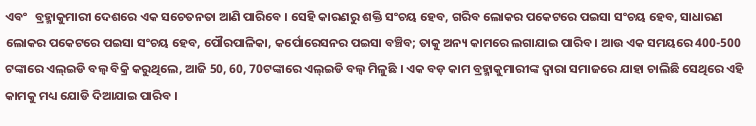ଏବଂ   ବ୍ରହ୍ମାକୁମାରୀ ଦେଶରେ ଏକ ସଚେତନତା ଆଣି ପାରିବେ । ସେହି କାରଣରୁ ଶକ୍ତି ସଂଚୟ ହେବ, ଗରିବ ଲୋକର ପକେଟରେ ପଇସା ସଂଚୟ ହେବ, ସାଧାରଣ ଲୋକର ପକେଟରେ ପଇସା ସଂଚୟ ହେବ, ପୌରପାଳିକା, କର୍ପୋରେସନର ପଇସା ବଞ୍ଚିବ; ତାକୁ ଅନ୍ୟ କାମରେ ଲଗାଯାଇ ପାରିବ । ଆଉ ଏକ ସମୟରେ 400-500 ଟଙ୍କାରେ ଏଲ୍ଇଡି ବଲ୍ବ ବିକ୍ରି କରୁଥିଲେ, ଆଜି 50, 60, 70ଟଙ୍କାରେ ଏଲ୍ଇଡି ବଲ୍ବ ମିଳୁଛି । ଏକ ବଡ଼ କାମ ବ୍ରହ୍ମାକୁମାରୀଙ୍କ ଦ୍ୱାରା ସମାଜରେ ଯାହା ଚାଲିଛି ସେଥିରେ ଏହି କାମକୁ ମଧ୍ୟ ଯୋଡି ଦିଆଯାଇ ପାରିବ ।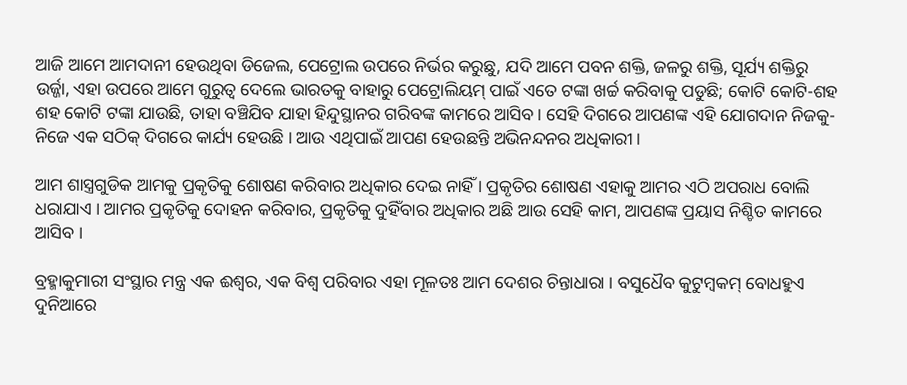ଆଜି ଆମେ ଆମଦାନୀ ହେଉଥିବା ଡିଜେଲ, ପେଟ୍ରୋଲ ଉପରେ ନିର୍ଭର କରୁଛୁ, ଯଦି ଆମେ ପବନ ଶକ୍ତି, ଜଳରୁ ଶକ୍ତି, ସୂର୍ଯ୍ୟ ଶକ୍ତିରୁ ଉର୍ଜ୍ଜା, ଏହା ଉପରେ ଆମେ ଗୁରୁତ୍ୱ ଦେଲେ ଭାରତକୁ ବାହାରୁ ପେଟ୍ରୋଲିୟମ୍ ପାଇଁ ଏତେ ଟଙ୍କା ଖର୍ଚ୍ଚ କରିବାକୁ ପଡୁଛି; କୋଟି କୋଟି-ଶହ ଶହ କୋଟି ଟଙ୍କା ଯାଉଛି, ତାହା ବଞ୍ଚିଯିବ ଯାହା ହିନ୍ଦୁସ୍ଥାନର ଗରିବଙ୍କ କାମରେ ଆସିବ । ସେହି ଦିଗରେ ଆପଣଙ୍କ ଏହି ଯୋଗଦାନ ନିଜକୁ-ନିଜେ ଏକ ସଠିକ୍ ଦିଗରେ କାର୍ଯ୍ୟ ହେଉଛି । ଆଉ ଏଥିପାଇଁ ଆପଣ ହେଉଛନ୍ତି ଅଭିନନ୍ଦନର ଅଧିକାରୀ ।

ଆମ ଶାସ୍ତ୍ରଗୁଡିକ ଆମକୁ ପ୍ରକୃତିକୁ ଶୋଷଣ କରିବାର ଅଧିକାର ଦେଇ ନାହିଁ । ପ୍ରକୃତିର ଶୋଷଣ ଏହାକୁ ଆମର ଏଠି ଅପରାଧ ବୋଲି ଧରାଯାଏ । ଆମର ପ୍ରକୃତିକୁ ଦୋହନ କରିବାର, ପ୍ରକୃତିକୁ ଦୁହିଁବାର ଅଧିକାର ଅଛି ଆଉ ସେହି କାମ, ଆପଣଙ୍କ ପ୍ରୟାସ ନିଶ୍ଚିତ କାମରେ ଆସିବ ।

ବ୍ରହ୍ମାକୁମାରୀ ସଂସ୍ଥାର ମନ୍ତ୍ର ଏକ ଈଶ୍ୱର, ଏକ ବିଶ୍ୱ ପରିବାର ଏହା ମୂଳତଃ ଆମ ଦେଶର ଚିନ୍ତାଧାରା । ବସୁଧୈବ କୁଟୁମ୍ବକମ୍ ବୋଧହୁଏ ଦୁନିଆରେ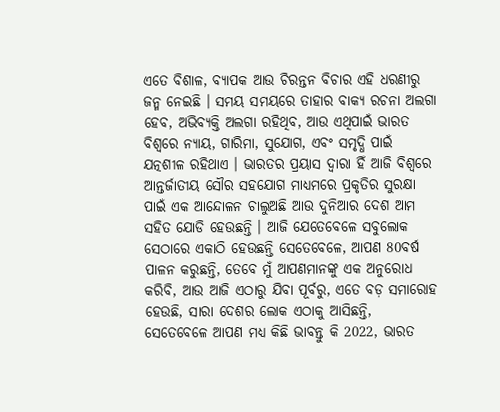ଏତେ ବିଶାଳ, ବ୍ୟାପକ ଆଉ ଚିରନ୍ତନ ବିଚାର ଏହି ଧରଣୀରୁ ଜନ୍ମ ନେଇଛି । ସମୟ ସମୟରେ ତାହାର ବାକ୍ୟ ରଚନା ଅଲଗା ହେବ, ଅଭିବ୍ୟକ୍ତି ଅଲଗା ରହିଥିବ, ଆଉ ଏଥିପାଇଁ ଭାରତ ବିଶ୍ୱରେ ନ୍ୟାୟ, ଗାରିମା, ସୁଯୋଗ, ଏବଂ ସମୃଦ୍ଧି ପାଇଁ ଯତ୍ନଶୀଳ ରହିଥାଏ । ଭାରତର ପ୍ରୟାସ ଦ୍ୱାରା ହିଁ ଆଜି ବିଶ୍ୱରେ ଆନ୍ତର୍ଜାତୀୟ ସୌର ସହଯୋଗ ମାଧ୍ୟମରେ ପ୍ରକୃତିର ସୁରକ୍ଷା ପାଇଁ ଏକ ଆନ୍ଦୋଳନ ଚାଲୁଅଛି ଆଉ ଦୁନିଆର ଦେଶ ଆମ ସହିତ ଯୋଡି ହେଉଛନ୍ତି । ଆଜି ଯେତେବେଳେ ସବୁଲୋକ ସେଠାରେ ଏକାଠି ହେଉଛନ୍ତି ସେତେବେଳେ, ଆପଣ 80ବର୍ଷ ପାଳନ କରୁଛନ୍ତି, ତେବେ ମୁଁ ଆପଣମାନଙ୍କୁ ଏକ ଅନୁରୋଧ କରିବି, ଆଉ ଆଜି ଏଠାରୁ ଯିବା ପୂର୍ବରୁ, ଏତେ ବଡ଼ ସମାରୋହ ହେଉଛି, ସାରା ଦେଶର ଲୋକ ଏଠାକୁ ଆସିଛନ୍ତି, ସେତେବେଳେ ଆପଣ ମଧ୍ୟ କିଛି ଭାବନ୍ତୁ କି 2022, ଭାରତ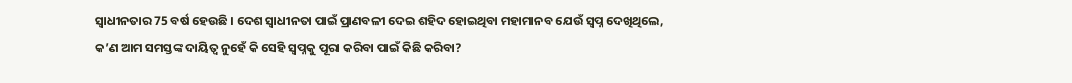ସ୍ୱାଧୀନତାର 75 ବର୍ଷ ହେଉଛି । ଦେଶ ସ୍ୱାଧୀନତା ପାଇଁ ପ୍ରାଣବଳୀ ଦେଇ ଶହିଦ ହୋଇଥିବା ମହାମାନବ ଯେଉଁ ସ୍ୱପ୍ନ ଦେଖିଥିଲେ, କ’ଣ ଆମ ସମସ୍ତଙ୍କ ଦାୟିତ୍ୱ ନୁହେଁ କି ସେହି ସ୍ୱପ୍ନକୁ ପୂରା କରିବା ପାଇଁ କିଛି କରିବା?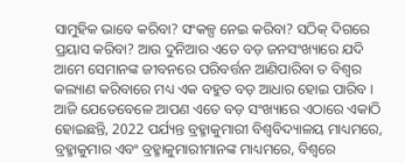ସାମୁହିକ ଭାବେ କରିବା? ସଂକଳ୍ପ ନେଇ କରିବା? ସଠିକ୍ ଦିଗରେ ପ୍ରୟାସ କରିବା? ଆଉ ଦୁନିଆର ଏତେ ବଡ଼ ଜନସଂଖ୍ୟାରେ ଯଦି ଆମେ ସେମାନଙ୍କ ଜୀବନରେ ପରିବର୍ତ୍ତନ ଆଣିପାରିବା ତ ବିଶ୍ୱର କଲ୍ୟାଣ କରିବାରେ ମଧ୍ୟ ଏକ ବହୁତ ବଡ଼ ଆଧାର ହୋଇ ପାରିବ । ଆଜି ଯେତେବେଳେ ଆପଣ ଏତେ ବଡ଼ ସଂଖ୍ୟାରେ ଏଠାରେ ଏକାଠି ହୋଇଛନ୍ତି, 2022 ପର୍ଯ୍ୟନ୍ତ ବ୍ରହ୍ମାକୁମାରୀ ବିଶ୍ୱବିଦ୍ୟାଳୟ ମାଧ୍ୟମରେ, ବ୍ରହ୍ମାକୁମାର ଏବଂ ବ୍ରହ୍ମାକୁମାରୀମାନଙ୍କ ମାଧ୍ୟମରେ, ବିଶ୍ୱରେ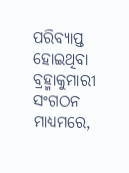ପରିବ୍ୟାପ୍ତ ହୋଇଥିବା ବ୍ରହ୍ମାକୁମାରୀ ସଂଗଠନ ମାଧ୍ୟମରେ,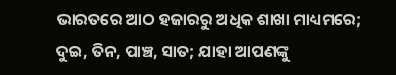ଭାରତରେ ଆଠ ହଜାରରୁ ଅଧିକ ଶାଖା ମାଧ୍ୟମରେ; ଦୁଇ, ତିନ, ପାଞ୍ଚ, ସାତ; ଯାହା ଆପଣଙ୍କୁ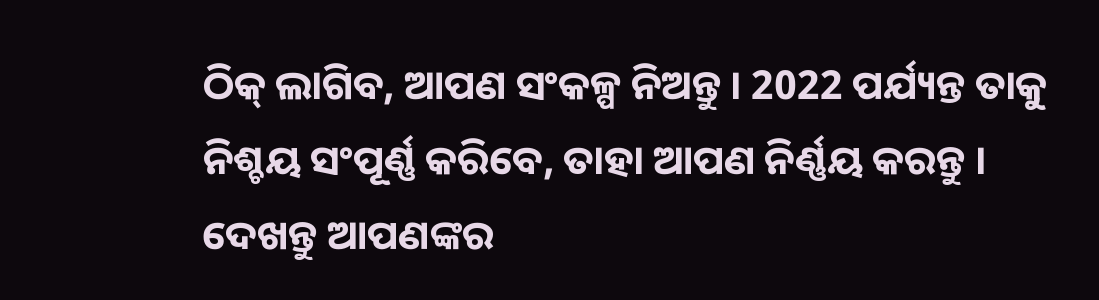ଠିକ୍ ଲାଗିବ, ଆପଣ ସଂକଳ୍ପ ନିଅନ୍ତୁ । 2022 ପର୍ଯ୍ୟନ୍ତ ତାକୁ ନିଶ୍ଚୟ ସଂପୂର୍ଣ୍ଣ କରିବେ, ତାହା ଆପଣ ନିର୍ଣ୍ଣୟ କରନ୍ତୁ । ଦେଖନ୍ତୁ ଆପଣଙ୍କର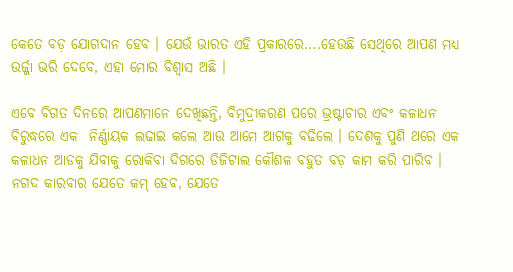କେତେ ବଡ଼ ଯୋଗଦାନ ହେବ । ଯେଉଁ ଭାରତ ଏହି ପ୍ରକାରରେ….ହେଉଛି ସେଥିରେ ଆପଣ ମଧ୍ୟ ଉର୍ଜ୍ଜା ଭରି ଦେବେ, ଏହା ମୋର ବିଶ୍ୱାସ ଅଛି ।

ଏବେ ବିଗତ ଦିନରେ ଆପଣମାନେ ଦେଖିଛନ୍ତି, ବିମୁଦ୍ରୀକରଣ ପରେ ଭ୍ରଷ୍ଟାଚାର ଏବଂ କଳାଧନ ବିରୁଦ୍ଧରେ ଏକ  ନିର୍ଣ୍ଣାୟକ ଲଢାଇ କଲେ ଆଉ ଆମେ ଆଗକୁ ବଢିଲେ । ଦେଶକୁ ପୁଣି ଥରେ ଏକ କଳାଧନ ଆଡକୁ ଯିବାକୁ ରୋକିବା ଦିଗରେ ଡିଜିଟାଲ କୌଶଳ ବହୁତ ବଡ଼ କାମ କରି ପାରିବ । ନଗଦ କାରବାର ଯେତେ କମ୍ ହେବ, ଯେତେ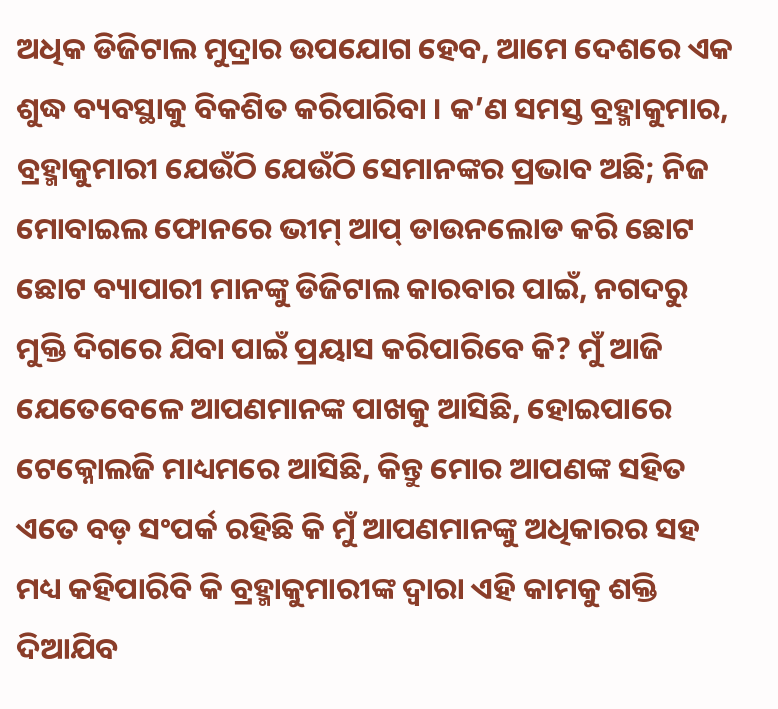ଅଧିକ ଡିଜିଟାଲ ମୁଦ୍ରାର ଉପଯୋଗ ହେବ, ଆମେ ଦେଶରେ ଏକ ଶୁଦ୍ଧ ବ୍ୟବସ୍ଥାକୁ ବିକଶିତ କରିପାରିବା । କ’ଣ ସମସ୍ତ ବ୍ରହ୍ମାକୁମାର, ବ୍ରହ୍ମାକୁମାରୀ ଯେଉଁଠି ଯେଉଁଠି ସେମାନଙ୍କର ପ୍ରଭାବ ଅଛି; ନିଜ ମୋବାଇଲ ଫୋନରେ ଭୀମ୍ ଆପ୍ ଡାଉନଲୋଡ କରି ଛୋଟ ଛୋଟ ବ୍ୟାପାରୀ ମାନଙ୍କୁ ଡିଜିଟାଲ କାରବାର ପାଇଁ, ନଗଦରୁ ମୁକ୍ତି ଦିଗରେ ଯିବା ପାଇଁ ପ୍ରୟାସ କରିପାରିବେ କି? ମୁଁ ଆଜି ଯେତେବେଳେ ଆପଣମାନଙ୍କ ପାଖକୁ ଆସିଛି, ହୋଇପାରେ ଟେକ୍ନୋଲଜି ମାଧ୍ୟମରେ ଆସିଛି, କିନ୍ତୁ ମୋର ଆପଣଙ୍କ ସହିତ ଏତେ ବଡ଼ ସଂପର୍କ ରହିଛି କି ମୁଁ ଆପଣମାନଙ୍କୁ ଅଧିକାରର ସହ ମଧ୍ୟ କହିପାରିବି କି ବ୍ରହ୍ମାକୁମାରୀଙ୍କ ଦ୍ୱାରା ଏହି କାମକୁ ଶକ୍ତି ଦିଆଯିବ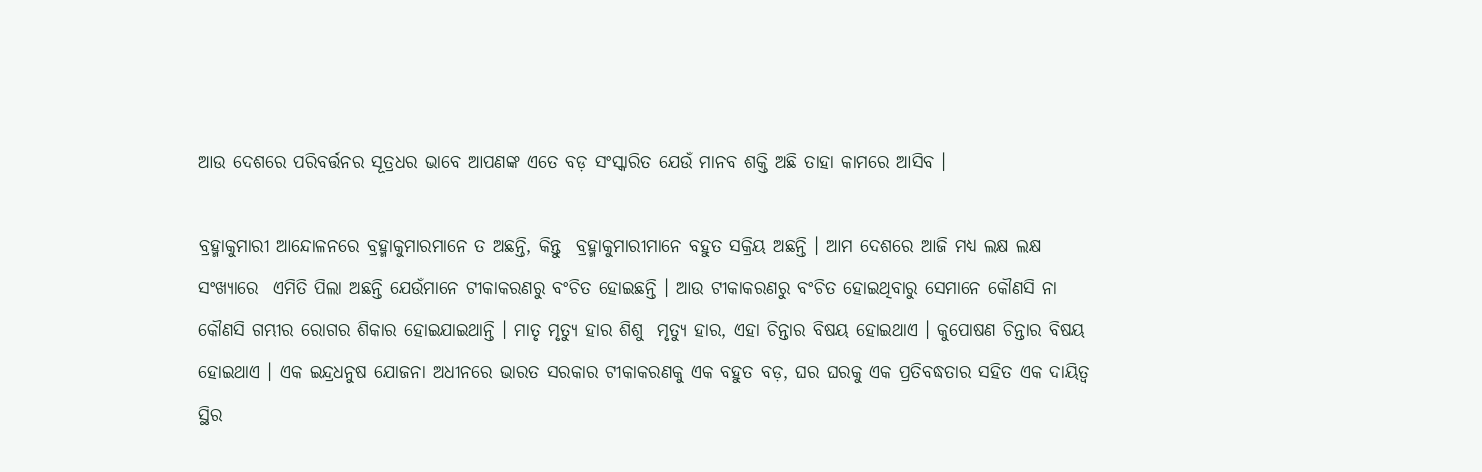ଆଉ ଦେଶରେ ପରିବର୍ତ୍ତନର ସୂତ୍ରଧର ଭାବେ ଆପଣଙ୍କ ଏତେ ବଡ଼ ସଂସ୍କାରିତ ଯେଉଁ ମାନବ ଶକ୍ତି ଅଛି ତାହା କାମରେ ଆସିବ ।

ବ୍ରହ୍ମାକୁମାରୀ ଆନ୍ଦୋଳନରେ ବ୍ରହ୍ମାକୁମାରମାନେ ତ ଅଛନ୍ତି, କିନ୍ତୁ  ବ୍ରହ୍ମାକୁମାରୀମାନେ ବହୁତ ସକ୍ରିୟ ଅଛନ୍ତି । ଆମ ଦେଶରେ ଆଜି ମଧ୍ୟ ଲକ୍ଷ ଲକ୍ଷ ସଂଖ୍ୟାରେ  ଏମିତି ପିଲା ଅଛନ୍ତି ଯେଉଁମାନେ ଟୀକାକରଣରୁ ବଂଚିତ ହୋଇଛନ୍ତି । ଆଉ ଟୀକାକରଣରୁ ବଂଚିତ ହୋଇଥିବାରୁ ସେମାନେ କୌଣସି ନା କୌଣସି ଗମ୍ଭୀର ରୋଗର ଶିକାର ହୋଇଯାଇଥାନ୍ତି । ମାତୃ ମୃତ୍ୟୁ ହାର ଶିଶୁ  ମୃତ୍ୟୁ ହାର, ଏହା ଚିନ୍ତାର ବିଷୟ ହୋଇଥାଏ । କୁପୋଷଣ ଚିନ୍ତାର ବିଷୟ ହୋଇଥାଏ । ଏକ ଇନ୍ଦ୍ରଧନୁଷ ଯୋଜନା ଅଧୀନରେ ଭାରତ ସରକାର ଟୀକାକରଣକୁ ଏକ ବହୁତ ବଡ଼, ଘର ଘରକୁ ଏକ ପ୍ରତିବଦ୍ଧତାର ସହିତ ଏକ ଦାୟିତ୍ୱ ସ୍ଥିର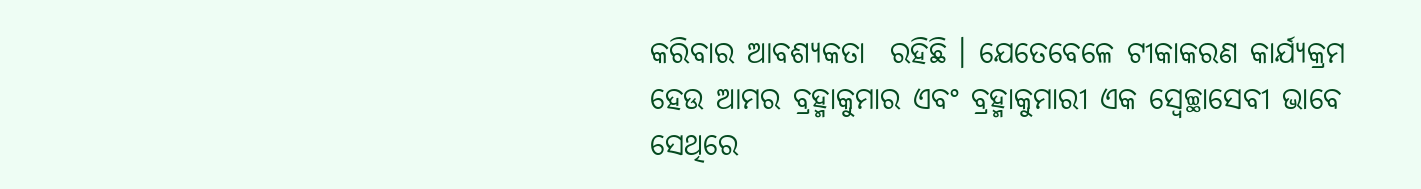କରିବାର ଆବଶ୍ୟକତା  ରହିଛି । ଯେତେବେଳେ ଟୀକାକରଣ କାର୍ଯ୍ୟକ୍ରମ ହେଉ ଆମର ବ୍ରହ୍ମାକୁମାର ଏବଂ ବ୍ରହ୍ମାକୁମାରୀ ଏକ ସ୍ୱେଚ୍ଛାସେବୀ ଭାବେ ସେଥିରେ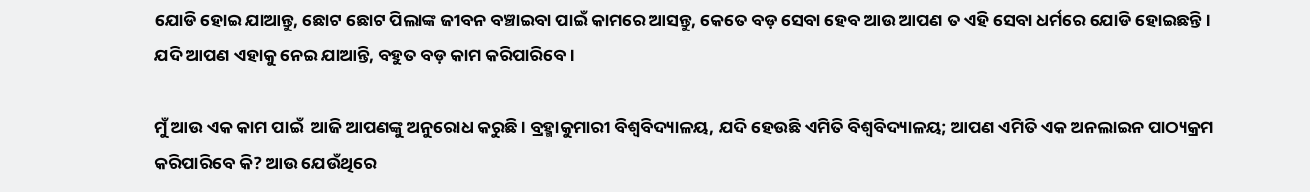ଯୋଡି ହୋଇ ଯାଆନ୍ତୁ, ଛୋଟ ଛୋଟ ପିଲାଙ୍କ ଜୀବନ ବଞ୍ଚାଇବା ପାଇଁ କାମରେ ଆସନ୍ତୁ, କେତେ ବଡ଼ ସେବା ହେବ ଆଉ ଆପଣ ତ ଏହି ସେବା ଧର୍ମରେ ଯୋଡି ହୋଇଛନ୍ତି । ଯଦି ଆପଣ ଏହାକୁ ନେଇ ଯାଆନ୍ତି, ବହୁତ ବଡ଼ କାମ କରିପାରିବେ ।

ମୁଁ ଆଉ ଏକ କାମ ପାଇଁ  ଆଜି ଆପଣଙ୍କୁ ଅନୁରୋଧ କରୁଛି । ବ୍ରହ୍ମାକୁମାରୀ ବିଶ୍ୱବିଦ୍ୟାଳୟ, ଯଦି ହେଉଛି ଏମିତି ବିଶ୍ୱବିଦ୍ୟାଳୟ; ଆପଣ ଏମିତି ଏକ ଅନଲାଇନ ପାଠ୍ୟକ୍ରମ କରିପାରିବେ କି? ଆଉ ଯେଉଁଥିରେ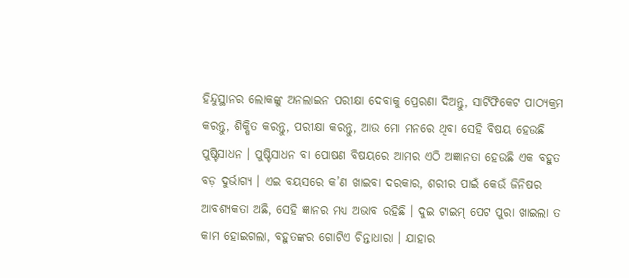ହିନ୍ଦୁସ୍ଥାନର ଲୋକଙ୍କୁ ଅନଲାଇନ ପରୀକ୍ଷା ଦେବାକୁ ପ୍ରେରଣା ଦିଅନ୍ତୁ, ସାର୍ଟିଫିକେଟ ପାଠ୍ୟକ୍ରମ କରନ୍ତୁ, ଶିକ୍ଷିତ କରନ୍ତୁ, ପରୀକ୍ଷା କରନ୍ତୁ, ଆଉ ମୋ ମନରେ ଥିବା ସେହି ବିଷୟ ହେଉଛି ପୁଷ୍ଟିସାଧନ । ପୁଷ୍ଟିସାଧନ ବା ପୋଷଣ ବିଷୟରେ ଆମର ଏଠି ଅଜ୍ଞାନତା ହେଉଛି ଏକ ବହୁତ ବଡ଼ ଦୁର୍ଭାଗ୍ୟ । ଏଇ ବୟସରେ କ’ଣ ଖାଇବା ଦରକାର, ଶରୀର ପାଇଁ କେଉଁ ଜିନିଷର ଆବଶ୍ୟକତା ଅଛି, ସେହି ଜ୍ଞାନର ମଧ୍ୟ ଅଭାବ ରହିଛି । ଦୁଇ ଟାଇମ୍ ପେଟ ପୁରା ଖାଇଲା ତ କାମ ହୋଇଗଲା, ବହୁତଙ୍କର ଗୋଟିଏ ଚିନ୍ତାଧାରା । ଯାହାର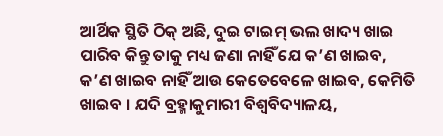ଆର୍ଥିକ ସ୍ଥିତି ଠିକ୍ ଅଛି, ଦୁଇ ଟାଇମ୍ ଭଲ ଖାଦ୍ୟ ଖାଇ ପାରିବ କିନ୍ତୁ ତାକୁ ମଧ୍ୟ ଜଣା ନାହିଁ ଯେ କ’ଣ ଖାଇବ, କ’ଣ ଖାଇବ ନାହିଁ ଆଉ କେତେବେଳେ ଖାଇବ, କେମିତି ଖାଇବ । ଯଦି ବ୍ରହ୍ମାକୁମାରୀ ବିଶ୍ୱବିଦ୍ୟାଳୟ,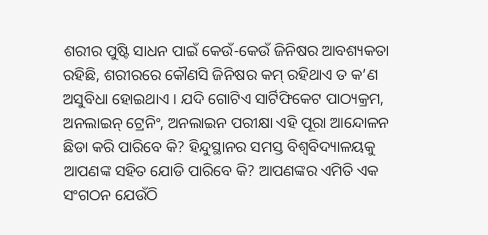ଶରୀର ପୁଷ୍ଟି ସାଧନ ପାଇଁ କେଉଁ-କେଉଁ ଜିନିଷର ଆବଶ୍ୟକତା ରହିଛି, ଶରୀରରେ କୌଣସି ଜିନିଷର କମ୍ ରହିଥାଏ ତ କ’ଣ ଅସୁବିଧା ହୋଇଥାଏ । ଯଦି ଗୋଟିଏ ସାର୍ଟିଫିକେଟ ପାଠ୍ୟକ୍ରମ, ଅନଲାଇନ୍ ଟ୍ରେନିଂ, ଅନଲାଇନ ପରୀକ୍ଷା ଏହି ପୂରା ଆନ୍ଦୋଳନ ଛିଡା କରି ପାରିବେ କି? ହିନ୍ଦୁସ୍ଥାନର ସମସ୍ତ ବିଶ୍ୱବିଦ୍ୟାଳୟକୁ ଆପଣଙ୍କ ସହିତ ଯୋଡି ପାରିବେ କି? ଆପଣଙ୍କର ଏମିତି ଏକ ସଂଗଠନ ଯେଉଁଠି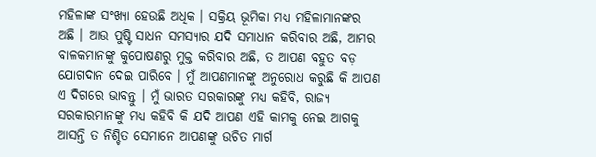ମହିଳାଙ୍କ ସଂଖ୍ୟା ହେଉଛି ଅଧିକ । ସକ୍ରିୟ ଭୂମିକା ମଧ୍ୟ ମହିଳାମାନଙ୍କର ଅଛି । ଆଉ ପୁଷ୍ଟି ସାଧନ ସମସ୍ୟାର ଯଦି ସମାଧାନ କରିବାର ଅଛି, ଆମର ବାଳକମାନଙ୍କୁ କୁପୋଷଣରୁ ମୁକ୍ତ କରିବାର ଅଛି, ତ ଆପଣ ବହୁତ ବଡ଼ ଯୋଗଦାନ ଦେଇ ପାରିବେ । ମୁଁ ଆପଣମାନଙ୍କୁ ଅନୁରୋଧ କରୁଛି କି ଆପଣ ଏ ଦିଗରେ ଭାବନ୍ତୁ । ମୁଁ ଭାରତ ସରକାରଙ୍କୁ ମଧ୍ୟ କହିବି, ରାଜ୍ୟ ସରକାରମାନଙ୍କୁ ମଧ୍ୟ କହିବି କି ଯଦି ଆପଣ ଏହି କାମକୁ ନେଇ ଆଗକୁ ଆସନ୍ତି ତ ନିଶ୍ଚିତ ସେମାନେ ଆପଣଙ୍କୁ ଉଚିତ ମାର୍ଗ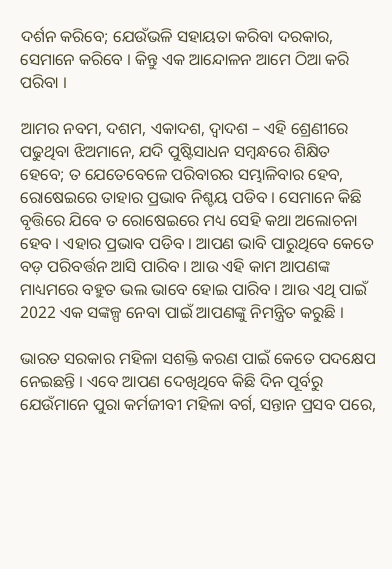ଦର୍ଶନ କରିବେ; ଯେଉଁଭଳି ସହାୟତା କରିବା ଦରକାର, ସେମାନେ କରିବେ । କିନ୍ତୁ ଏକ ଆନ୍ଦୋଳନ ଆମେ ଠିଆ କରି ପରିବା ।

ଆମର ନବମ, ଦଶମ, ଏକାଦଶ, ଦ୍ୱାଦଶ – ଏହି ଶ୍ରେଣୀରେ ପଢୁଥିବା ଝିଅମାନେ, ଯଦି ପୁଷ୍ଟିସାଧନ ସମ୍ବନ୍ଧରେ ଶିକ୍ଷିତ ହେବେ; ତ ଯେତେବେଳେ ପରିବାରର ସମ୍ଭାଳିବାର ହେବ, ରୋଷେଇରେ ତାହାର ପ୍ରଭାବ ନିଶ୍ଚୟ ପଡିବ । ସେମାନେ କିଛି ବୃତ୍ତିରେ ଯିବେ ତ ରୋଷେଇରେ ମଧ୍ୟ ସେହି କଥା ଅଲୋଚନା ହେବ । ଏହାର ପ୍ରଭାବ ପଡିବ । ଆପଣ ଭାବି ପାରୁଥିବେ କେତେ ବଡ଼ ପରିବର୍ତ୍ତନ ଆସି ପାରିବ । ଆଉ ଏହି କାମ ଆପଣଙ୍କ ମାଧ୍ୟମରେ ବହୁତ ଭଲ ଭାବେ ହୋଇ ପାରିବ । ଆଉ ଏଥି ପାଇଁ 2022 ଏକ ସଙ୍କଳ୍ପ ନେବା ପାଇଁ ଆପଣଙ୍କୁ ନିମନ୍ତ୍ରିତ କରୁଛି ।

ଭାରତ ସରକାର ମହିଳା ସଶକ୍ତି କରଣ ପାଇଁ କେତେ ପଦକ୍ଷେପ ନେଇଛନ୍ତି । ଏବେ ଆପଣ ଦେଖିଥିବେ କିଛି ଦିନ ପୂର୍ବରୁ ଯେଉଁମାନେ ପୁରା କର୍ମଜୀବୀ ମହିଳା ବର୍ଗ, ସନ୍ତାନ ପ୍ରସବ ପରେ,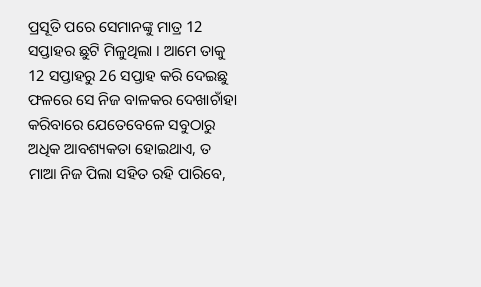ପ୍ରସୂତି ପରେ ସେମାନଙ୍କୁ ମାତ୍ର 12 ସପ୍ତାହର ଛୁଟି ମିଳୁଥିଲା । ଆମେ ତାକୁ 12 ସପ୍ତାହରୁ 26 ସପ୍ତାହ କରି ଦେଇଛୁ ଫଳରେ ସେ ନିଜ ବାଳକର ଦେଖାଚାଁହା କରିବାରେ ଯେତେବେଳେ ସବୁଠାରୁ ଅଧିକ ଆବଶ୍ୟକତା ହୋଇଥାଏ, ତ ମାଆ ନିଜ ପିଲା ସହିତ ରହି ପାରିବେ,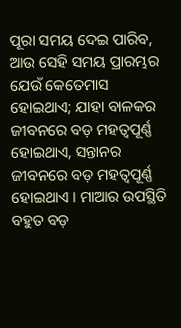ପୂରା ସମୟ ଦେଇ ପାରିବ, ଆଉ ସେହି ସମୟ ପ୍ରାରମ୍ଭର ଯେଉଁ କେତେମାସ ହୋଇଥାଏ; ଯାହା ବାଳକର ଜୀବନରେ ବଡ଼ ମହତ୍ୱପୂର୍ଣ୍ଣ ହୋଇଥାଏ, ସନ୍ତାନର ଜୀବନରେ ବଡ଼ ମହତ୍ୱପୂର୍ଣ୍ଣ ହୋଇଥାଏ । ମାଆର ଉପସ୍ଥିତି ବହୁତ ବଡ଼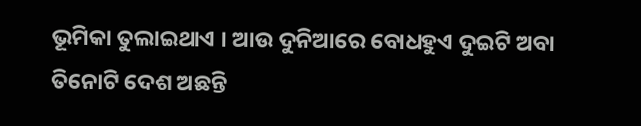ଭୂମିକା ତୁଲାଇଥାଏ । ଆଉ ଦୁନିଆରେ ବୋଧହୁଏ ଦୁଇଟି ଅବା ତିନୋଟି ଦେଶ ଅଛନ୍ତି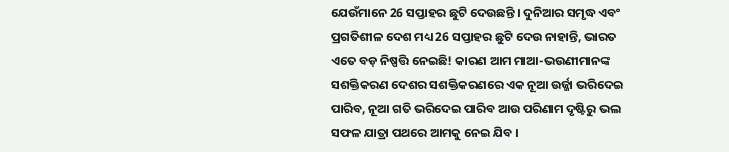ଯେଉଁମାନେ 26 ସପ୍ତାହର ଛୁଟି ଦେଉଛନ୍ତି । ଦୁନିଆର ସମୃଦ୍ଧ ଏବଂ ପ୍ରଗତିଶୀଳ ଦେଶ ମଧ୍ୟ 26 ସପ୍ତାହର ଛୁଟି ଦେଉ ନାହାନ୍ତି, ଭାରତ ଏତେ ବଡ଼ ନିଷ୍ପତ୍ତି ନେଇଛି! କାରଣ ଆମ ମାଆ-ଭଉଣୀମାନଙ୍କ ସଶକ୍ତିକରଣ ଦେଶର ସଶକ୍ତିକରଣରେ ଏକ ନୂଆ ଉର୍ଜ୍ଜା ଭରିଦେଇ ପାରିବ, ନୂଆ ଗତି ଭରିଦେଇ ପାରିବ ଆଉ ପରିଣାମ ଦୃଷ୍ଟିରୁ ଭଲ ସଫଳ ଯାତ୍ରା ପଥରେ ଆମକୁ ନେଇ ଯିବ ।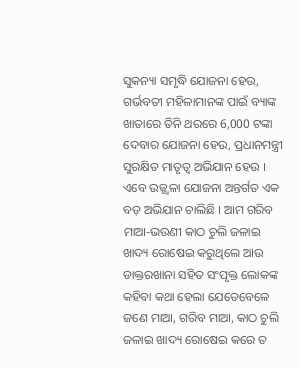ସୁକନ୍ୟା ସମୃଦ୍ଧି ଯୋଜନା ହେଉ, ଗର୍ଭବତୀ ମହିଳାମାନଙ୍କ ପାଇଁ ବ୍ୟାଙ୍କ ଖାତାରେ ତିନି ଥରରେ 6,000 ଟଙ୍କା ଦେବାର ଯୋଜନା ହେଉ, ପ୍ରଧାନମନ୍ତ୍ରୀ ସୁରକ୍ଷିତ ମାତୃତ୍ୱ ଅଭିଯାନ ହେଉ । ଏବେ ଉଜ୍ଜ୍ୱଳା ଯୋଜନା ଅନ୍ତର୍ଗତ ଏକ ବଡ଼ ଅଭିଯାନ ଚାଲିଛି । ଆମ ଗରିବ ମାଆ-ଭଉଣୀ କାଠ ଚୁଲି ଜଳାଇ ଖାଦ୍ୟ ରୋଷେଇ କରୁଥିଲେ ଆଉ ଡାକ୍ତରଖାନା ସହିତ ସଂପୃକ୍ତ ଲୋକଙ୍କ କହିବା କଥା ହେଲା ଯେତେବେଳେ ଜଣେ ମାଆ, ଗରିବ ମାଆ, କାଠ ଚୁଲି ଜଳାଇ ଖାଦ୍ୟ ରୋଷେଇ କରେ ତ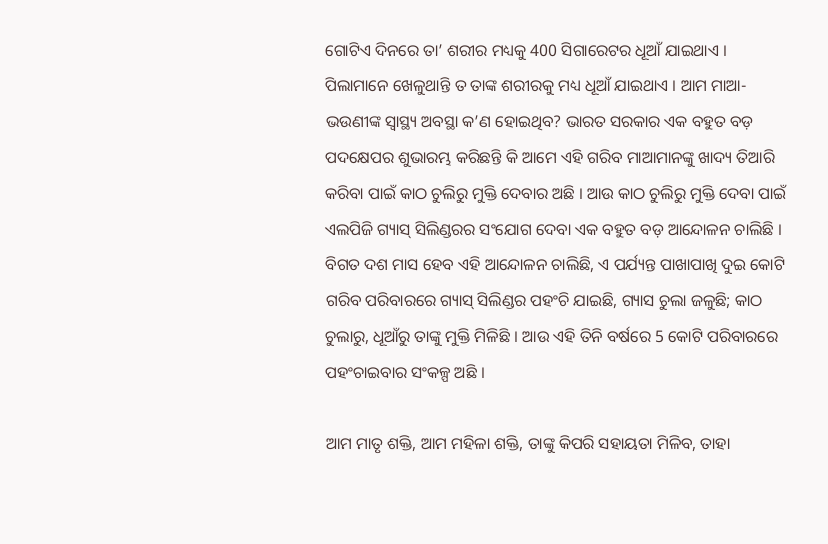ଗୋଟିଏ ଦିନରେ ତା’ ଶରୀର ମଧ୍ୟକୁ 400 ସିଗାରେଟର ଧୂଆଁ ଯାଇଥାଏ । ପିଲାମାନେ ଖେଳୁଥାନ୍ତି ତ ତାଙ୍କ ଶରୀରକୁ ମଧ୍ୟ ଧୂଆଁ ଯାଇଥାଏ । ଆମ ମାଆ-ଭଉଣୀଙ୍କ ସ୍ୱାସ୍ଥ୍ୟ ଅବସ୍ଥା କ’ଣ ହୋଇଥିବ? ଭାରତ ସରକାର ଏକ ବହୁତ ବଡ଼ ପଦକ୍ଷେପର ଶୁଭାରମ୍ଭ କରିଛନ୍ତି କି ଆମେ ଏହି ଗରିବ ମାଆମାନଙ୍କୁ ଖାଦ୍ୟ ତିଆରି କରିବା ପାଇଁ କାଠ ଚୁଲିରୁ ମୁକ୍ତି ଦେବାର ଅଛି । ଆଉ କାଠ ଚୁଲିରୁ ମୁକ୍ତି ଦେବା ପାଇଁ ଏଲପିଜି ଗ୍ୟାସ୍ ସିଲିଣ୍ଡରର ସଂଯୋଗ ଦେବା ଏକ ବହୁତ ବଡ଼ ଆନ୍ଦୋଳନ ଚାଲିଛି । ବିଗତ ଦଶ ମାସ ହେବ ଏହି ଆନ୍ଦୋଳନ ଚାଲିଛି, ଏ ପର୍ଯ୍ୟନ୍ତ ପାଖାପାଖି ଦୁଇ କୋଟି ଗରିବ ପରିବାରରେ ଗ୍ୟାସ୍ ସିଲିଣ୍ଡର ପହଂଚି ଯାଇଛି, ଗ୍ୟାସ ଚୁଲା ଜଳୁଛି; କାଠ ଚୁଲାରୁ, ଧୂଆଁରୁ ତାଙ୍କୁ ମୁକ୍ତି ମିଳିଛି । ଆଉ ଏହି ତିନି ବର୍ଷରେ 5 କୋଟି ପରିବାରରେ ପହଂଚାଇବାର ସଂକଳ୍ପ ଅଛି ।

ଆମ ମାତୃ ଶକ୍ତି, ଆମ ମହିଳା ଶକ୍ତି, ତାଙ୍କୁ କିପରି ସହାୟତା ମିଳିବ, ତାହା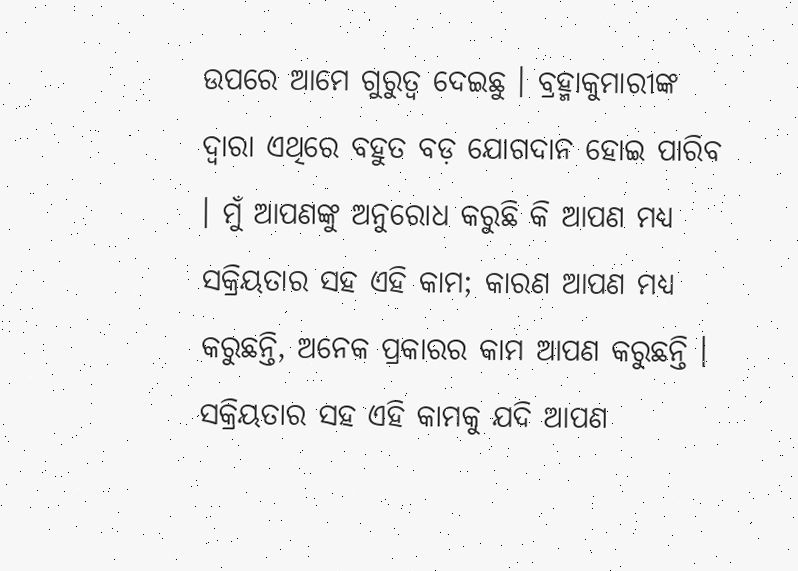ଉପରେ ଆମେ ଗୁରୁତ୍ୱ ଦେଇଛୁ । ବ୍ରହ୍ମାକୁମାରୀଙ୍କ ଦ୍ୱାରା ଏଥିରେ ବହୁତ ବଡ଼ ଯୋଗଦାନ ହୋଇ ପାରିବ । ମୁଁ ଆପଣଙ୍କୁ ଅନୁରୋଧ କରୁଛି କି ଆପଣ ମଧ୍ୟ ସକ୍ରିୟତାର ସହ ଏହି କାମ; କାରଣ ଆପଣ ମଧ୍ୟ କରୁଛନ୍ତି, ଅନେକ ପ୍ରକାରର କାମ ଆପଣ କରୁଛନ୍ତି । ସକ୍ରିୟତାର ସହ ଏହି କାମକୁ ଯଦି ଆପଣ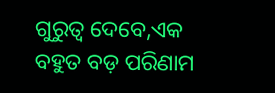ଗୁରୁତ୍ୱ ଦେବେ,ଏକ ବହୁତ ବଡ଼ ପରିଣାମ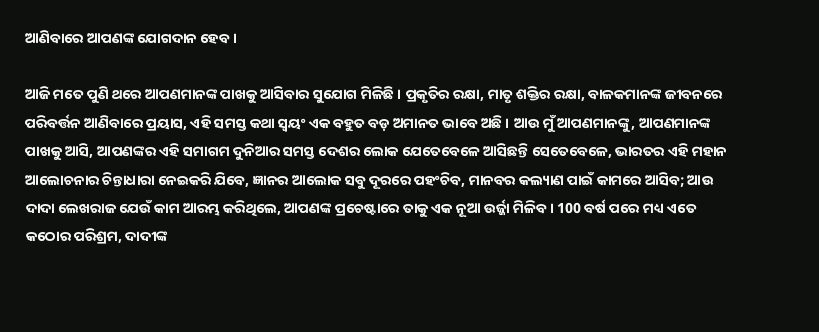ଆଣିବାରେ ଆପଣଙ୍କ ଯୋଗଦାନ ହେବ ।

ଆଜି ମତେ ପୁଣି ଥରେ ଆପଣମାନଙ୍କ ପାଖକୁ ଆସିବାର ସୁଯୋଗ ମିଳିଛି । ପ୍ରକୃତିର ରକ୍ଷା, ମାତୃ ଶକ୍ତିର ରକ୍ଷା, ବାଳକମାନଙ୍କ ଜୀବନରେ ପରିବର୍ତ୍ତନ ଆଣିବାରେ ପ୍ରୟାସ, ଏହି ସମସ୍ତ କଥା ସ୍ୱୟଂ ଏକ ବହୁତ ବଡ଼ ଅମାନତ ଭାବେ ଅଛି । ଆଉ ମୁଁ ଆପଣମାନଙ୍କୁ, ଆପଣମାନଙ୍କ ପାଖକୁ ଆସି, ଆପଣଙ୍କର ଏହି ସମାଗମ ଦୁନିଆର ସମସ୍ତ ଦେଶର ଲୋକ ଯେତେବେଳେ ଆସିଛନ୍ତି ସେତେବେଳେ, ଭାରତର ଏହି ମହାନ ଆଲୋଚନାର ଚିନ୍ତାଧାରା ନେଇକରି ଯିବେ, ଜ୍ଞାନର ଆଲୋକ ସବୁ ଦୂରରେ ପହଂଚିବ, ମାନବର କଲ୍ୟାଣ ପାଇଁ କାମରେ ଆସିବ; ଆଉ ଦାଦା ଲେଖରାଜ ଯେଉଁ କାମ ଆରମ୍ଭ କରିଥିଲେ, ଆପଣଙ୍କ ପ୍ରଚେଷ୍ଟାରେ ତାକୁ ଏକ ନୂଆ ଉର୍ଜ୍ଜା ମିଳିବ । 100 ବର୍ଷ ପରେ ମଧ୍ୟ ଏତେ କଠୋର ପରିଶ୍ରମ, ଦାଦୀଙ୍କ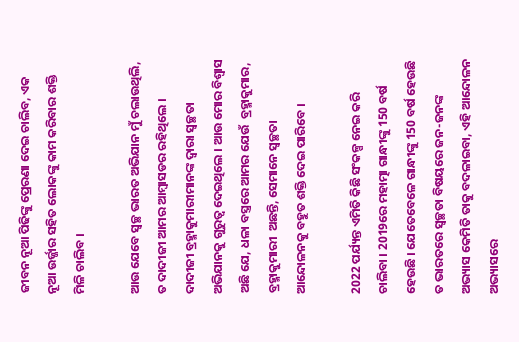ଜୀବନ ନୂଆ ପିଢିଙ୍କୁ ପ୍ରେରଣା ଦେଇ ଚାଲିବ, ଏକ ନୂଆ ଉର୍ଜ୍ଜାର ସହିତ ଲୋକଙ୍କୁ କାମ କରିବାର ଶକ୍ତି ମିଳି ଚାଲିବ ।

ଆଉ ଯେବେ ସ୍ୱଚ୍ଛ ଭାରତ ଅଭିଯାନ ମୁଁ ଚଲାଉଥିଲି, ତ ଦାଦୀଜୀ ଆମର ଆମ୍ବାସଡର ରହିଥିଲେ । ଦାଦୀଜୀ ବ୍ରହ୍ମାକୁମାରୀମାନଙ୍କ ଦ୍ୱାରା ସ୍ୱଚ୍ଛତା ଅଭିଯାନକୁ ଗୁରୁତ୍ୱ ଦେଇଥିଲେ । ଆଉ ମୋର ବିଶ୍ୱାସ ଅଛି ଯେ, ଧଳା ବସ୍ତ୍ରରେ ଆମର ଯେଉଁ  ବ୍ରହ୍ମାକୁମାର,  ବ୍ରହ୍ମାକୁମାରୀ  ଅଛନ୍ତି, ସେମାନେ ସ୍ୱଚ୍ଛତା ଆନ୍ଦୋଳନକୁ ବହୁତ ଶକ୍ତି ଦେଇ ପାରିବେ ।

2022 ପର୍ଯ୍ୟନ୍ତ ଏମିତି କିଛି ସଂକଳ୍ପ ନେଇ କରି ଚାଲିବା । 2019ରେ ମହାତ୍ମା ଗାନ୍ଧୀଙ୍କୁ 150 ବର୍ଷ ହେଉଛି । ଯେତେବେଳେ ଗାନ୍ଧୀଙ୍କୁ 150 ବର୍ଷ ହେଉଛି ତ ଭାରତରେ ସ୍ୱଚ୍ଛତା ବିଷୟରେ ଜନ-ଜନଙ୍କ ଅଭ୍ୟାସ କେମିତି ତାକୁ ବଦଳାଇବା, ଏହି ଆନ୍ଦୋଳନ ଅଭ୍ୟାସରେ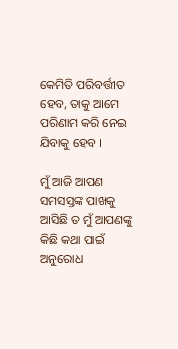କେମିତି ପରିବର୍ତ୍ତୀତ ହେବ, ତାକୁ ଆମେ ପରିଣାମ କରି ନେଇ ଯିବାକୁ ହେବ ।

ମୁଁ ଆଜି ଆପଣ ସମସସ୍ତଙ୍କ ପାଖକୁ ଆସିଛି ତ ମୁଁ ଆପଣଙ୍କୁ କିଛି କଥା ପାଇଁ ଅନୁରୋଧ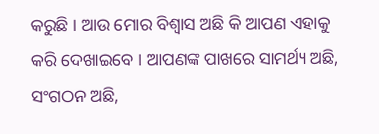କରୁଛି । ଆଉ ମୋର ବିଶ୍ୱାସ ଅଛି କି ଆପଣ ଏହାକୁ କରି ଦେଖାଇବେ । ଆପଣଙ୍କ ପାଖରେ ସାମର୍ଥ୍ୟ ଅଛି, ସଂଗଠନ ଅଛି,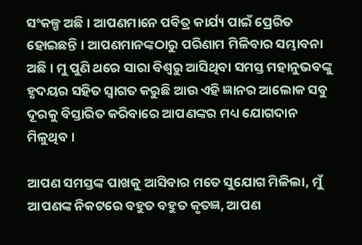ସଂକଳ୍ପ ଅଛି । ଆପଣମାନେ ପବିତ୍ର କାର୍ଯ୍ୟ ପାଇଁ ପ୍ରେରିତ ହୋଇଛନ୍ତି । ଆପଣମାନଙ୍କଠାରୁ ପରିଣାମ ମିଳିବାର ସମ୍ଭାବନା ଅଛି । ମୁ ପୁଣି ଥରେ ସାରା ବିଶ୍ୱରୁ ଆସିଥିବା ସମସ୍ତ ମହାନୁଭବଙ୍କୁ ହୃଦୟର ସହିତ ସ୍ୱାଗତ କରୁଛି ଆଉ ଏହି ଜ୍ଞାନର ଆଲୋକ ସବୁ ଦୂରକୁ ବିସ୍ତାରିତ କରିବାରେ ଆପଣଙ୍କର ମଧ୍ୟ ଯୋଗଦାନ ମିଳୁଥିବ ।

ଆପଣ ସମସ୍ତଙ୍କ ପାଖକୁ ଆସିବାର ମତେ ସୁଯୋଗ ମିଳିଲା, ମୁଁ ଆପଣଙ୍କ ନିକଟରେ ବହୁତ ବହୁତ କୃତଜ୍ଞ, ଆପଣ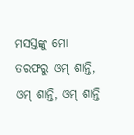ମସସ୍ତଙ୍କୁ ମୋ ତରଫରୁ ଓମ୍ ଶାନ୍ତି, ଓମ୍ ଶାନ୍ତି, ଓମ୍ ଶାନ୍ତି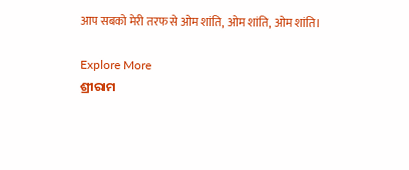आप सबको मेरी तरफ से ओम शांति, ओम शांति, ओम शांति।

Explore More
ଶ୍ରୀରାମ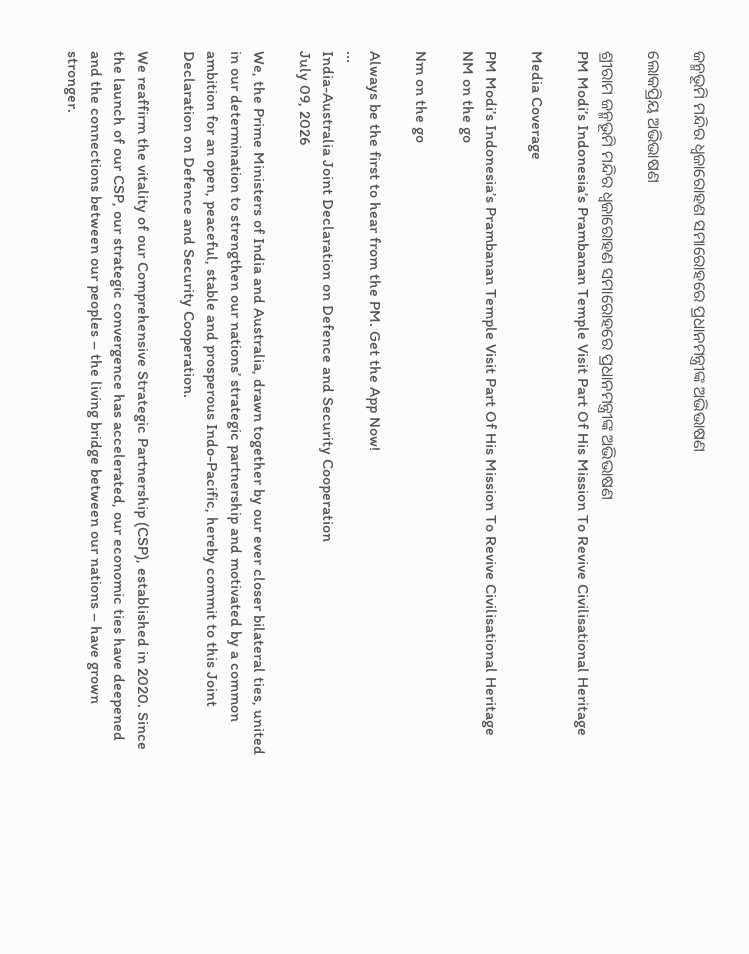ଜନ୍ମଭୂମି ମନ୍ଦିର ଧ୍ଵଜାରୋହଣ ସମାରୋହରେ ପ୍ରଧାନମନ୍ତ୍ରୀଙ୍କ ଅଭିଭାଷଣ

ଲୋକପ୍ରିୟ ଅଭିଭାଷଣ

ଶ୍ରୀରାମ ଜନ୍ମଭୂମି ମନ୍ଦିର ଧ୍ଵଜାରୋହଣ ସମାରୋହରେ ପ୍ରଧାନମନ୍ତ୍ରୀଙ୍କ ଅଭିଭାଷଣ
PM Modi’s Indonesia’s Prambanan Temple Visit Part Of His Mission To Revive Civilisational Heritage

Media Coverage

PM Modi’s Indonesia’s Prambanan Temple Visit Part Of His Mission To Revive Civilisational Heritage
NM on the go

Nm on the go

Always be the first to hear from the PM. Get the App Now!
...
India-Australia Joint Declaration on Defence and Security Cooperation
July 09, 2026

We, the Prime Ministers of India and Australia, drawn together by our ever closer bilateral ties, united in our determination to strengthen our nations’ strategic partnership and motivated by a common ambition for an open, peaceful, stable and prosperous Indo-Pacific, hereby commit to this Joint Declaration on Defence and Security Cooperation.

We reaffirm the vitality of our Comprehensive Strategic Partnership (CSP), established in 2020. Since the launch of our CSP, our strategic convergence has accelerated, our economic ties have deepened and the connections between our peoples – the living bridge between our nations – have grown stronger.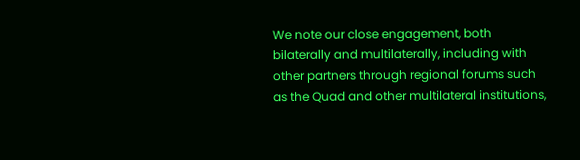We note our close engagement, both bilaterally and multilaterally, including with other partners through regional forums such as the Quad and other multilateral institutions,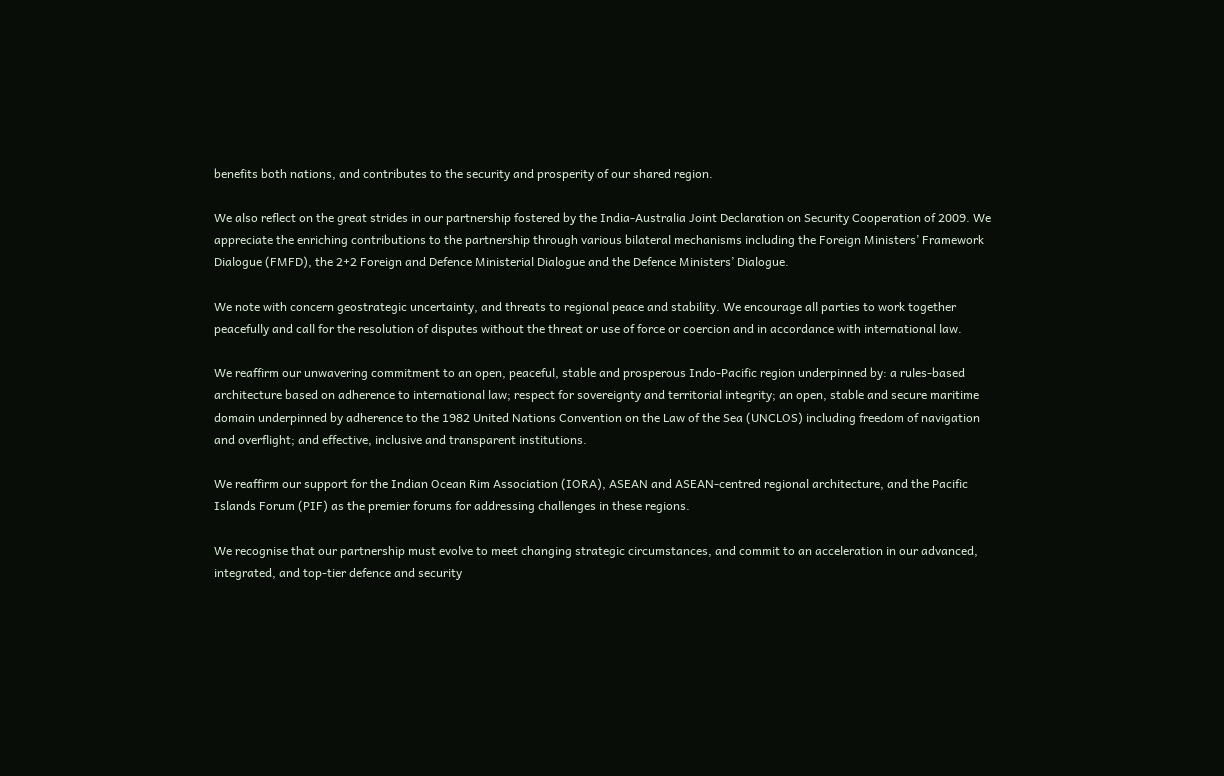benefits both nations, and contributes to the security and prosperity of our shared region.

We also reflect on the great strides in our partnership fostered by the India-Australia Joint Declaration on Security Cooperation of 2009. We appreciate the enriching contributions to the partnership through various bilateral mechanisms including the Foreign Ministers’ Framework Dialogue (FMFD), the 2+2 Foreign and Defence Ministerial Dialogue and the Defence Ministers’ Dialogue.

We note with concern geostrategic uncertainty, and threats to regional peace and stability. We encourage all parties to work together peacefully and call for the resolution of disputes without the threat or use of force or coercion and in accordance with international law.

We reaffirm our unwavering commitment to an open, peaceful, stable and prosperous Indo-Pacific region underpinned by: a rules-based architecture based on adherence to international law; respect for sovereignty and territorial integrity; an open, stable and secure maritime domain underpinned by adherence to the 1982 United Nations Convention on the Law of the Sea (UNCLOS) including freedom of navigation and overflight; and effective, inclusive and transparent institutions.

We reaffirm our support for the Indian Ocean Rim Association (IORA), ASEAN and ASEAN-centred regional architecture, and the Pacific Islands Forum (PIF) as the premier forums for addressing challenges in these regions.

We recognise that our partnership must evolve to meet changing strategic circumstances, and commit to an acceleration in our advanced, integrated, and top-tier defence and security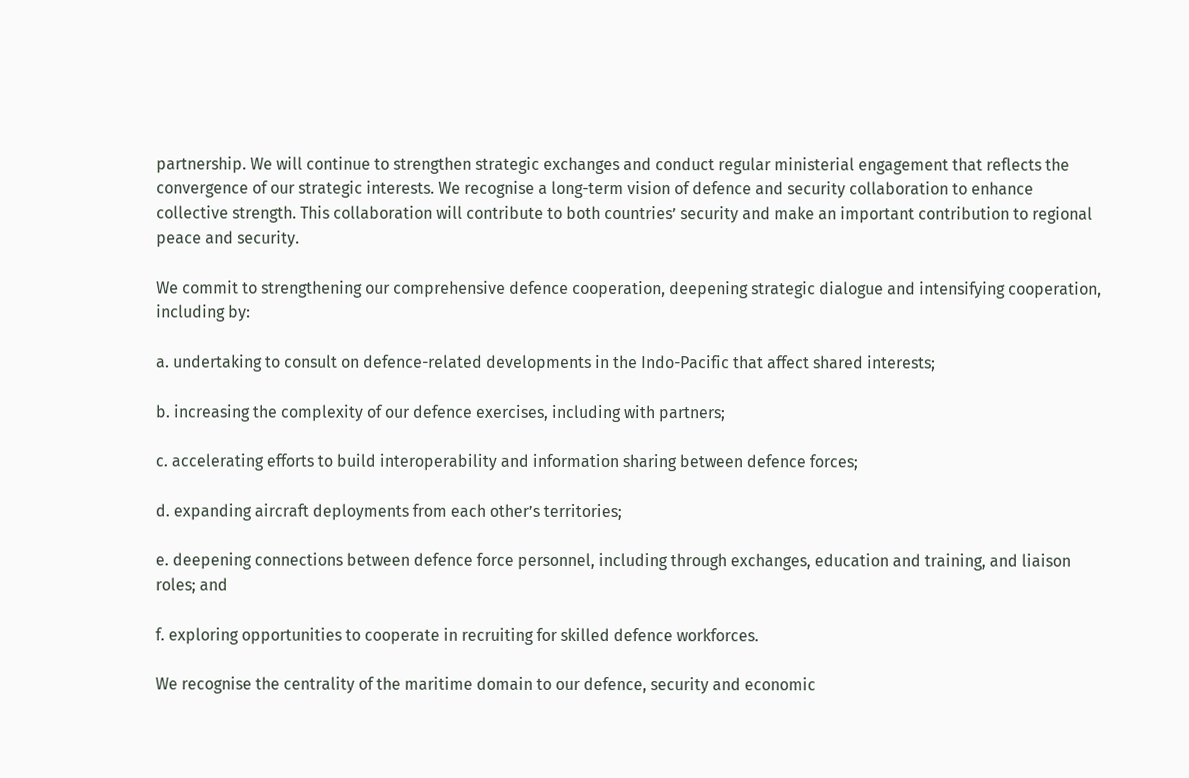partnership. We will continue to strengthen strategic exchanges and conduct regular ministerial engagement that reflects the convergence of our strategic interests. We recognise a long-term vision of defence and security collaboration to enhance collective strength. This collaboration will contribute to both countries’ security and make an important contribution to regional peace and security.

We commit to strengthening our comprehensive defence cooperation, deepening strategic dialogue and intensifying cooperation, including by:

a. undertaking to consult on defence-related developments in the Indo-Pacific that affect shared interests;

b. increasing the complexity of our defence exercises, including with partners;

c. accelerating efforts to build interoperability and information sharing between defence forces;

d. expanding aircraft deployments from each other’s territories;

e. deepening connections between defence force personnel, including through exchanges, education and training, and liaison roles; and

f. exploring opportunities to cooperate in recruiting for skilled defence workforces.

We recognise the centrality of the maritime domain to our defence, security and economic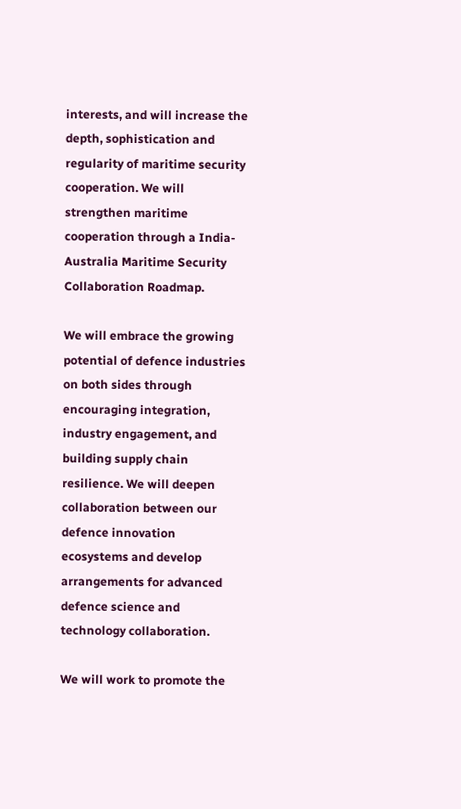interests, and will increase the depth, sophistication and regularity of maritime security cooperation. We will strengthen maritime cooperation through a India-Australia Maritime Security Collaboration Roadmap.

We will embrace the growing potential of defence industries on both sides through encouraging integration, industry engagement, and building supply chain resilience. We will deepen collaboration between our defence innovation ecosystems and develop arrangements for advanced defence science and technology collaboration.

We will work to promote the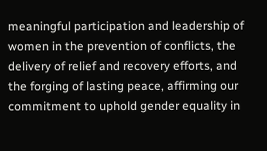meaningful participation and leadership of women in the prevention of conflicts, the delivery of relief and recovery efforts, and the forging of lasting peace, affirming our commitment to uphold gender equality in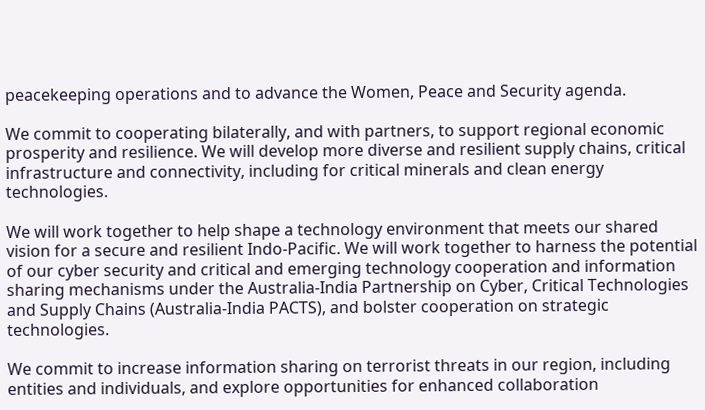peacekeeping operations and to advance the Women, Peace and Security agenda.

We commit to cooperating bilaterally, and with partners, to support regional economic prosperity and resilience. We will develop more diverse and resilient supply chains, critical infrastructure and connectivity, including for critical minerals and clean energy technologies.

We will work together to help shape a technology environment that meets our shared vision for a secure and resilient Indo-Pacific. We will work together to harness the potential of our cyber security and critical and emerging technology cooperation and information sharing mechanisms under the Australia-India Partnership on Cyber, Critical Technologies and Supply Chains (Australia-India PACTS), and bolster cooperation on strategic technologies.

We commit to increase information sharing on terrorist threats in our region, including entities and individuals, and explore opportunities for enhanced collaboration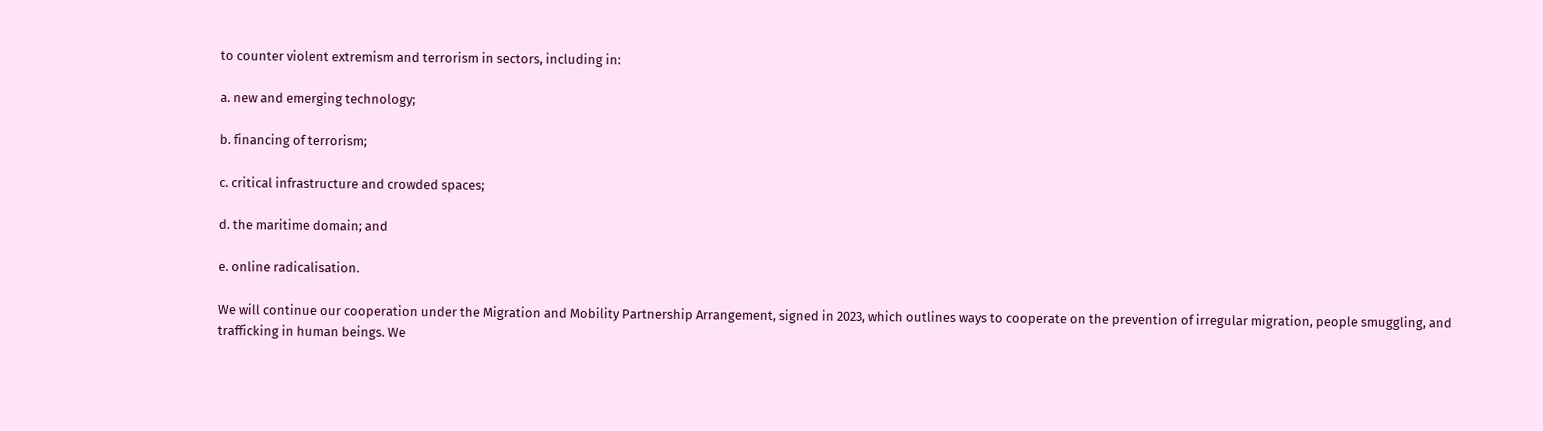to counter violent extremism and terrorism in sectors, including in:

a. new and emerging technology;

b. financing of terrorism;

c. critical infrastructure and crowded spaces;

d. the maritime domain; and

e. online radicalisation.

We will continue our cooperation under the Migration and Mobility Partnership Arrangement, signed in 2023, which outlines ways to cooperate on the prevention of irregular migration, people smuggling, and trafficking in human beings. We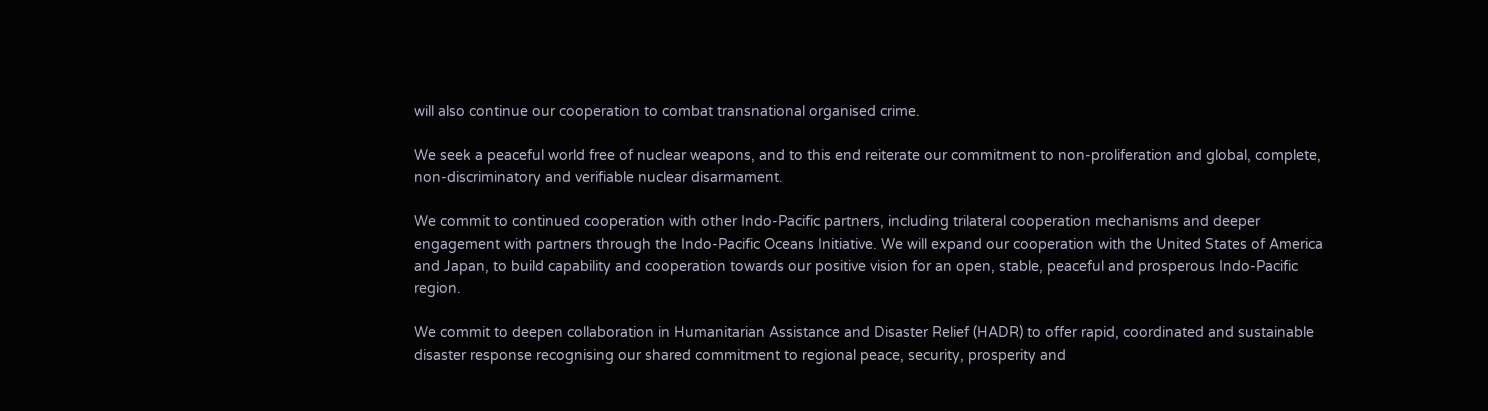will also continue our cooperation to combat transnational organised crime.

We seek a peaceful world free of nuclear weapons, and to this end reiterate our commitment to non-proliferation and global, complete, non-discriminatory and verifiable nuclear disarmament.

We commit to continued cooperation with other Indo-Pacific partners, including trilateral cooperation mechanisms and deeper engagement with partners through the Indo-Pacific Oceans Initiative. We will expand our cooperation with the United States of America and Japan, to build capability and cooperation towards our positive vision for an open, stable, peaceful and prosperous Indo-Pacific region.

We commit to deepen collaboration in Humanitarian Assistance and Disaster Relief (HADR) to offer rapid, coordinated and sustainable disaster response recognising our shared commitment to regional peace, security, prosperity and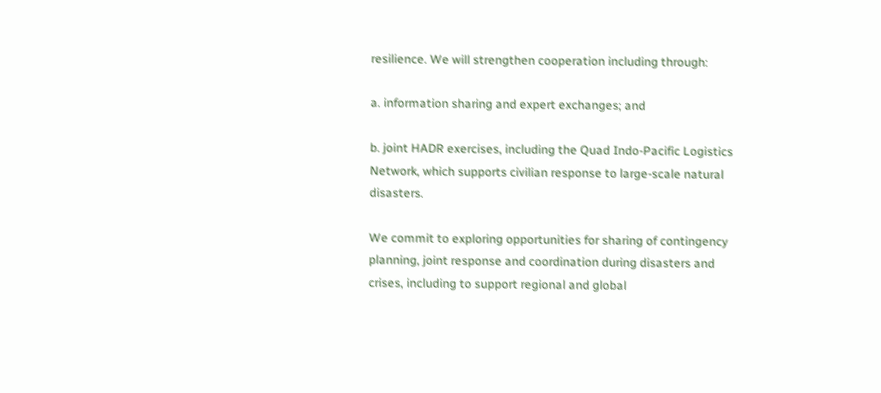resilience. We will strengthen cooperation including through:

a. information sharing and expert exchanges; and

b. joint HADR exercises, including the Quad Indo-Pacific Logistics Network, which supports civilian response to large-scale natural disasters.

We commit to exploring opportunities for sharing of contingency planning, joint response and coordination during disasters and crises, including to support regional and global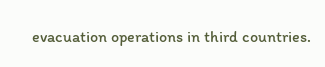evacuation operations in third countries.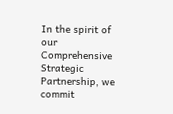In the spirit of our Comprehensive Strategic Partnership, we commit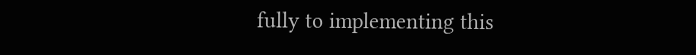fully to implementing this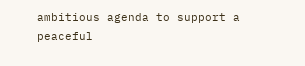ambitious agenda to support a peaceful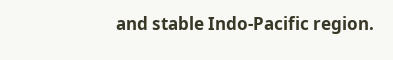and stable Indo-Pacific region.